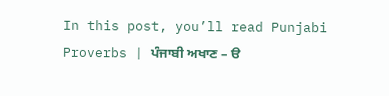In this post, you’ll read Punjabi Proverbs | ਪੰਜਾਬੀ ਅਖਾਣ – ੳ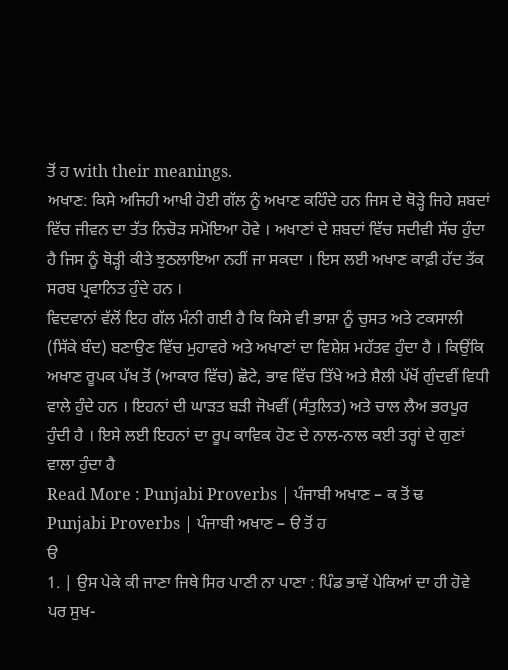ਤੋਂ ਹ with their meanings.
ਅਖਾਣ: ਕਿਸੇ ਅਜਿਹੀ ਆਖੀ ਹੋਈ ਗੱਲ ਨੂੰ ਅਖਾਣ ਕਹਿੰਦੇ ਹਨ ਜਿਸ ਦੇ ਥੋੜ੍ਹੇ ਜਿਹੇ ਸ਼ਬਦਾਂ ਵਿੱਚ ਜੀਵਨ ਦਾ ਤੱਤ ਨਿਚੋੜ ਸਮੋਇਆ ਹੋਵੇ । ਅਖਾਣਾਂ ਦੇ ਸ਼ਬਦਾਂ ਵਿੱਚ ਸਦੀਵੀ ਸੱਚ ਹੁੰਦਾ ਹੈ ਜਿਸ ਨੂੰ ਥੋੜ੍ਹੀ ਕੀਤੇ ਝੁਠਲਾਇਆ ਨਹੀਂ ਜਾ ਸਕਦਾ । ਇਸ ਲਈ ਅਖਾਣ ਕਾਫ਼ੀ ਹੱਦ ਤੱਕ ਸਰਬ ਪ੍ਰਵਾਨਿਤ ਹੁੰਦੇ ਹਨ ।
ਵਿਦਵਾਨਾਂ ਵੱਲੋਂ ਇਹ ਗੱਲ ਮੰਨੀ ਗਈ ਹੈ ਕਿ ਕਿਸੇ ਵੀ ਭਾਸ਼ਾ ਨੂੰ ਚੁਸਤ ਅਤੇ ਟਕਸਾਲੀ (ਸਿੱਕੇ ਬੰਦ) ਬਣਾਉਣ ਵਿੱਚ ਮੁਹਾਵਰੇ ਅਤੇ ਅਖਾਣਾਂ ਦਾ ਵਿਸ਼ੇਸ਼ ਮਹੱਤਵ ਹੁੰਦਾ ਹੈ । ਕਿਉਂਕਿ ਅਖਾਣ ਰੂਪਕ ਪੱਖ ਤੋਂ (ਆਕਾਰ ਵਿੱਚ) ਛੋਟੇ, ਭਾਵ ਵਿੱਚ ਤਿੱਖੇ ਅਤੇ ਸ਼ੈਲੀ ਪੱਖੋਂ ਗੁੰਦਵੀਂ ਵਿਧੀ ਵਾਲੇ ਹੁੰਦੇ ਹਨ । ਇਹਨਾਂ ਦੀ ਘਾੜਤ ਬੜੀ ਜੋਖਵੀਂ (ਸੰਤੁਲਿਤ) ਅਤੇ ਚਾਲ ਲੈਅ ਭਰਪੂਰ ਹੁੰਦੀ ਹੈ । ਇਸੇ ਲਈ ਇਹਨਾਂ ਦਾ ਰੂਪ ਕਾਵਿਕ ਹੋਣ ਦੇ ਨਾਲ-ਨਾਲ ਕਈ ਤਰ੍ਹਾਂ ਦੇ ਗੁਣਾਂ ਵਾਲਾ ਹੁੰਦਾ ਹੈ
Read More : Punjabi Proverbs | ਪੰਜਾਬੀ ਅਖਾਣ – ਕ ਤੋਂ ਢ
Punjabi Proverbs | ਪੰਜਾਬੀ ਅਖਾਣ – ੳ ਤੋਂ ਹ
ੳ
1. | ਉਸ ਪੇਕੇ ਕੀ ਜਾਣਾ ਜਿਥੇ ਸਿਰ ਪਾਣੀ ਨਾ ਪਾਣਾ : ਪਿੰਡ ਭਾਵੇਂ ਪੇਕਿਆਂ ਦਾ ਹੀ ਹੋਵੇ ਪਰ ਸੁਖ-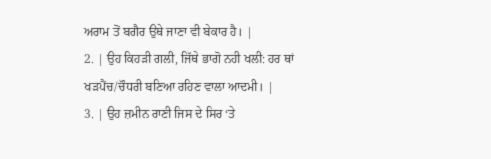ਅਰਾਮ ਤੋਂ ਬਗੈਰ ਉਥੇ ਜਾਣਾ ਵੀ ਬੇਕਾਰ ਹੈ। |
2. | ਉਹ ਕਿਹੜੀ ਗਲੀ, ਜਿੱਥੇ ਭਾਗੋ ਨਹੀ ਖਲੀ: ਹਰ ਥਾਂ ਖੜਪੈਂਚ/ਚੌਧਰੀ ਬਣਿਆ ਰਹਿਣ ਵਾਲਾ ਆਦਮੀ। |
3. | ਉਹ ਜ਼ਮੀਨ ਰਾਣੀ ਜਿਸ ਦੇ ਸਿਰ ‘ਤੇ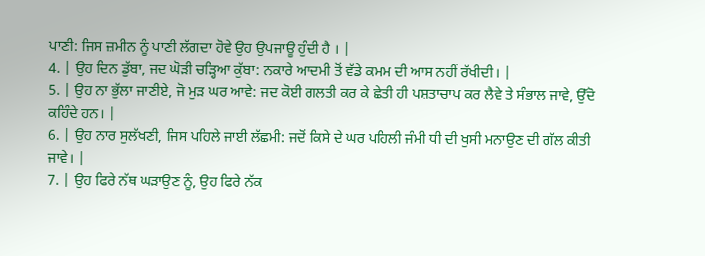ਪਾਣੀ: ਜਿਸ ਜ਼ਮੀਨ ਨੂੰ ਪਾਣੀ ਲੱਗਦਾ ਹੋਵੇ ਉਹ ਉਪਜਾਊ ਹੁੰਦੀ ਹੈ । |
4. | ਉਹ ਦਿਨ ਡੁੱਬਾ, ਜਦ ਘੋੜੀ ਚੜ੍ਹਿਆ ਕੁੱਬਾ: ਨਕਾਰੇ ਆਦਮੀ ਤੋਂ ਵੱਡੇ ਕਮਮ ਦੀ ਆਸ ਨਹੀਂ ਰੱਖੀਦੀ। |
5. | ਉਹ ਨਾ ਭੁੱਲਾ ਜਾਣੀਏ, ਜੋ ਮੁੜ ਘਰ ਆਵੇ: ਜਦ ਕੋਈ ਗਲਤੀ ਕਰ ਕੇ ਛੇਤੀ ਹੀ ਪਸ਼ਤਾਚਾਪ ਕਰ ਲੈਵੇ ਤੇ ਸੰਭਾਲ ਜਾਵੇ, ਉੱਦੋ ਕਹਿੰਦੇ ਹਨ। |
6. | ਉਹ ਨਾਰ ਸੁਲੱਖਣੀ, ਜਿਸ ਪਹਿਲੇ ਜਾਈ ਲੱਛਮੀ: ਜਦੋਂ ਕਿਸੇ ਦੇ ਘਰ ਪਹਿਲੀ ਜੰਮੀ ਧੀ ਦੀ ਖੁਸੀ ਮਨਾਉਣ ਦੀ ਗੱਲ ਕੀਤੀ ਜਾਵੇ। |
7. | ਉਹ ਫਿਰੇ ਨੱਥ ਘੜਾਉਣ ਨੂੰ, ਉਹ ਫਿਰੇ ਨੱਕ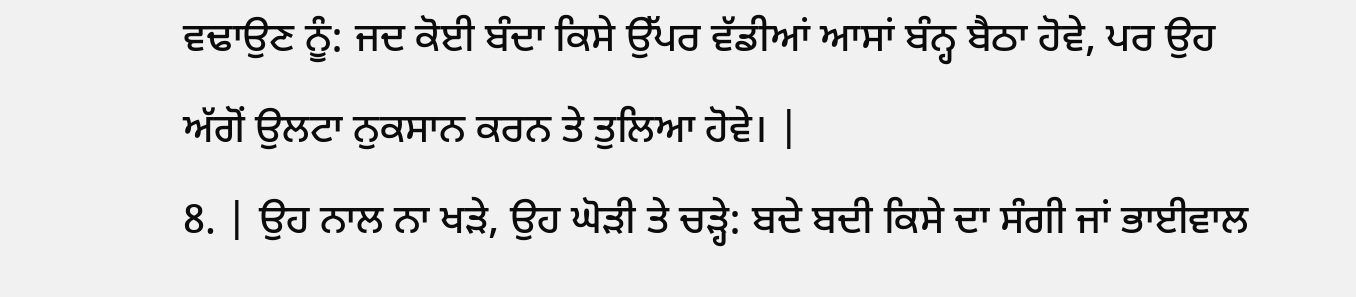ਵਢਾਉਣ ਨੂੰ: ਜਦ ਕੋਈ ਬੰਦਾ ਕਿਸੇ ਉੱਪਰ ਵੱਡੀਆਂ ਆਸਾਂ ਬੰਨ੍ਹ ਬੈਠਾ ਹੋਵੇ, ਪਰ ਉਹ ਅੱਗੋਂ ਉਲਟਾ ਨੁਕਸਾਨ ਕਰਨ ਤੇ ਤੁਲਿਆ ਹੋਵੇ। |
8. | ਉਹ ਨਾਲ ਨਾ ਖੜੇ, ਉਹ ਘੋੜੀ ਤੇ ਚੜ੍ਹੇ: ਬਦੇ ਬਦੀ ਕਿਸੇ ਦਾ ਸੰਗੀ ਜਾਂ ਭਾਈਵਾਲ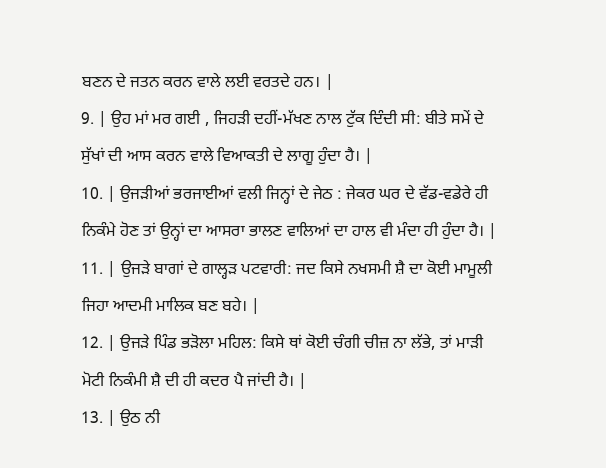ਬਣਨ ਦੇ ਜਤਨ ਕਰਨ ਵਾਲੇ ਲਈ ਵਰਤਦੇ ਹਨ। |
9. | ਉਹ ਮਾਂ ਮਰ ਗਈ , ਜਿਹੜੀ ਦਹੀਂ-ਮੱਖਣ ਨਾਲ ਟੁੱਕ ਦਿੰਦੀ ਸੀ: ਬੀਤੇ ਸਮੇਂ ਦੇ ਸੁੱਖਾਂ ਦੀ ਆਸ ਕਰਨ ਵਾਲੇ ਵਿਆਕਤੀ ਦੇ ਲਾਗੂ ਹੁੰਦਾ ਹੈ। |
10. | ਉਜੜੀਆਂ ਭਰਜਾਈਆਂ ਵਲੀ ਜਿਨ੍ਹਾਂ ਦੇ ਜੇਠ : ਜੇਕਰ ਘਰ ਦੇ ਵੱਡ-ਵਡੇਰੇ ਹੀ ਨਿਕੰਮੇ ਹੋਣ ਤਾਂ ਉਨ੍ਹਾਂ ਦਾ ਆਸਰਾ ਭਾਲਣ ਵਾਲਿਆਂ ਦਾ ਹਾਲ ਵੀ ਮੰਦਾ ਹੀ ਹੁੰਦਾ ਹੈ। |
11. | ਉਜੜੇ ਬਾਗਾਂ ਦੇ ਗਾਲ੍ਹੜ ਪਟਵਾਰੀ: ਜਦ ਕਿਸੇ ਨਖਸਮੀ ਸ਼ੈ ਦਾ ਕੋਈ ਮਾਮੂਲੀ ਜਿਹਾ ਆਦਮੀ ਮਾਲਿਕ ਬਣ ਬਹੇ। |
12. | ਉਜੜੇ ਪਿੰਡ ਭੜੋਲਾ ਮਹਿਲ: ਕਿਸੇ ਥਾਂ ਕੋਈ ਚੰਗੀ ਚੀਜ਼ ਨਾ ਲੱਭੇ, ਤਾਂ ਮਾੜੀ ਮੋਟੀ ਨਿਕੰਮੀ ਸ਼ੈ ਦੀ ਹੀ ਕਦਰ ਪੈ ਜਾਂਦੀ ਹੈ। |
13. | ਉਠ ਨੀ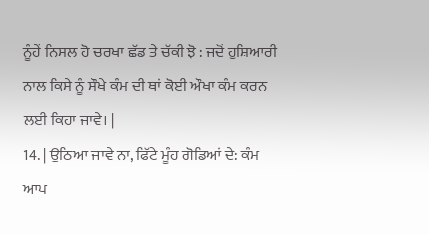ਨੂੰਹੇਂ ਨਿਸਲ ਹੋ ਚਰਖਾ ਛੱਡ ਤੇ ਚੱਕੀ ਝੋ : ਜਦੋਂ ਹੁਸ਼ਿਆਰੀ ਨਾਲ ਕਿਸੇ ਨੂੰ ਸੌਖੇ ਕੰਮ ਦੀ ਥਾਂ ਕੋਈ ਔਖਾ ਕੰਮ ਕਰਨ ਲਈ ਕਿਹਾ ਜਾਵੇ। |
14. | ਉਠਿਆ ਜਾਵੇ ਨਾ, ਫਿੱਟੇ ਮੂੰਹ ਗੋਡਿਆਂ ਦੇ: ਕੰਮ ਆਪ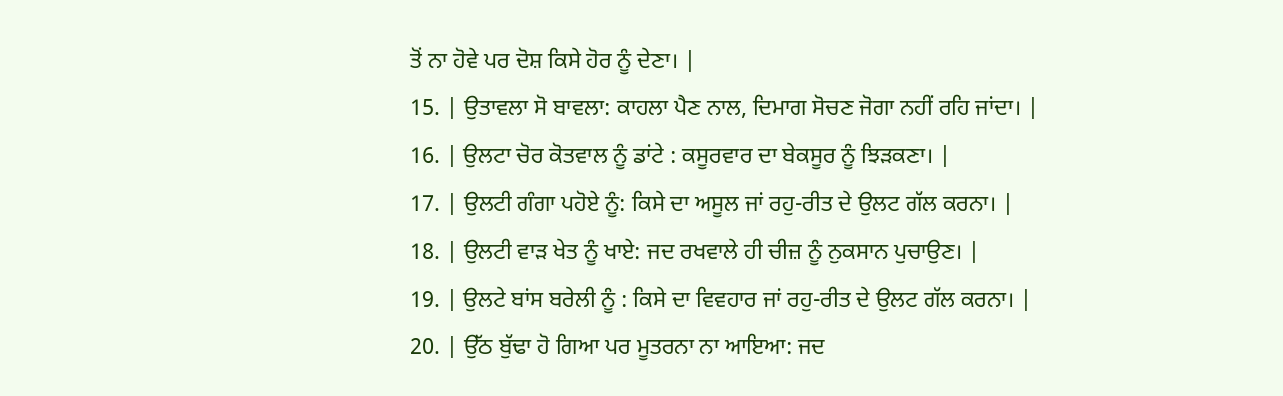ਤੋਂ ਨਾ ਹੋਵੇ ਪਰ ਦੋਸ਼ ਕਿਸੇ ਹੋਰ ਨੂੰ ਦੇਣਾ। |
15. | ਉਤਾਵਲਾ ਸੋ ਬਾਵਲਾ: ਕਾਹਲਾ ਪੈਣ ਨਾਲ, ਦਿਮਾਗ ਸੋਚਣ ਜੋਗਾ ਨਹੀਂ ਰਹਿ ਜਾਂਦਾ। |
16. | ਉਲਟਾ ਚੋਰ ਕੋਤਵਾਲ ਨੂੰ ਡਾਂਟੇ : ਕਸੂਰਵਾਰ ਦਾ ਬੇਕਸੂਰ ਨੂੰ ਝਿੜਕਣਾ। |
17. | ਉਲਟੀ ਗੰਗਾ ਪਹੋਏ ਨੂੰ: ਕਿਸੇ ਦਾ ਅਸੂਲ ਜਾਂ ਰਹੁ-ਰੀਤ ਦੇ ਉਲਟ ਗੱਲ ਕਰਨਾ। |
18. | ਉਲਟੀ ਵਾੜ ਖੇਤ ਨੂੰ ਖਾਏ: ਜਦ ਰਖਵਾਲੇ ਹੀ ਚੀਜ਼ ਨੂੰ ਨੁਕਸਾਨ ਪੁਚਾਉਣ। |
19. | ਉਲਟੇ ਬਾਂਸ ਬਰੇਲੀ ਨੂੰ : ਕਿਸੇ ਦਾ ਵਿਵਹਾਰ ਜਾਂ ਰਹੁ-ਰੀਤ ਦੇ ਉਲਟ ਗੱਲ ਕਰਨਾ। |
20. | ਉੱਠ ਬੁੱਢਾ ਹੋ ਗਿਆ ਪਰ ਮੂਤਰਨਾ ਨਾ ਆਇਆ: ਜਦ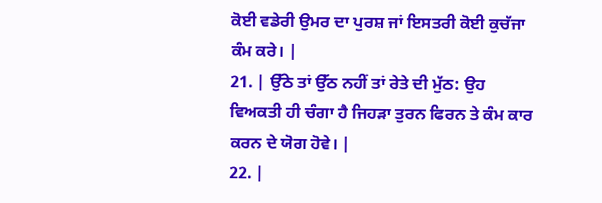ਕੋਈ ਵਡੇਰੀ ਉਮਰ ਦਾ ਪੁਰਸ਼ ਜਾਂ ਇਸਤਰੀ ਕੋਈ ਕੁਚੱਜਾ ਕੰਮ ਕਰੇ। |
21. | ਉੱਠੇ ਤਾਂ ਉੱਠ ਨਹੀਂ ਤਾਂ ਰੇਤੇ ਦੀ ਮੁੱਠ: ਉਹ ਵਿਅਕਤੀ ਹੀ ਚੰਗਾ ਹੈ ਜਿਹੜਾ ਤੁਰਨ ਫਿਰਨ ਤੇ ਕੰਮ ਕਾਰ ਕਰਨ ਦੇ ਯੋਗ ਹੋਵੇ। |
22. |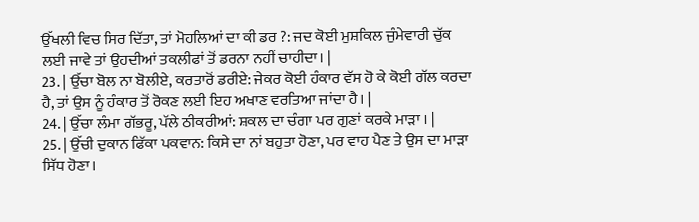ਉੱਖਲੀ ਵਿਚ ਸਿਰ ਦਿੱਤਾ, ਤਾਂ ਮੋਹਲਿਆਂ ਦਾ ਕੀ ਡਰ ?: ਜਦ ਕੋਈ ਮੁਸ਼ਕਿਲ ਜੁੰਮੇਵਾਰੀ ਚੁੱਕ ਲਈ ਜਾਵੇ ਤਾਂ ਉਹਦੀਆਂ ਤਕਲੀਫਾਂ ਤੋਂ ਡਰਨਾ ਨਹੀਂ ਚਾਹੀਦਾ। |
23. | ਉੱਚਾ ਬੋਲ ਨਾ ਬੋਲੀਏ, ਕਰਤਾਰੋਂ ਡਰੀਏ: ਜੇਕਰ ਕੋਈ ਹੰਕਾਰ ਵੱਸ ਹੋ ਕੇ ਕੋਈ ਗੱਲ ਕਰਦਾ ਹੈ, ਤਾਂ ਉਸ ਨੂੰ ਹੰਕਾਰ ਤੋਂ ਰੋਕਣ ਲਈ ਇਹ ਅਖਾਣ ਵਰਤਿਆ ਜਾਂਦਾ ਹੈ। |
24. | ਉੱਚਾ ਲੰਮਾ ਗੱਭਰੂ, ਪੱਲੇ ਠੀਕਰੀਆਂ: ਸ਼ਕਲ ਦਾ ਚੰਗਾ ਪਰ ਗੁਣਾਂ ਕਰਕੇ ਮਾੜਾ । |
25. | ਉੱਚੀ ਦੁਕਾਨ ਫਿੱਕਾ ਪਕਵਾਨ: ਕਿਸੇ ਦਾ ਨਾਂ ਬਹੁਤਾ ਹੋਣਾ, ਪਰ ਵਾਹ ਪੈਣ ਤੇ ਉਸ ਦਾ ਮਾੜਾ ਸਿੱਧ ਹੋਣਾ।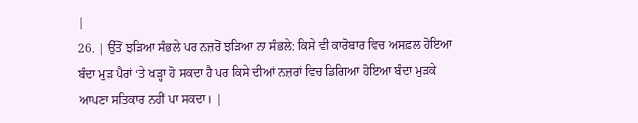|
26. | ਉੱਤੋਂ ਝੜਿਆ ਸੰਭਲੇ ਪਰ ਨਜ਼ਰੋਂ ਝੜਿਆ ਨਾ ਸੰਭਲੇ: ਕਿਸੇ ਵੀ ਕਾਰੋਬਾਰ ਵਿਚ ਅਸਫ਼ਲ ਹੋਇਆ ਬੰਦਾ ਮੁੜ ਪੈਰਾਂ ‘ਤੇ ਖੜ੍ਹਾ ਹੋ ਸਕਦਾ ਹੈ ਪਰ ਕਿਸੇ ਦੀਆਂ ਨਜ਼ਰਾਂ ਵਿਚ ਡਿਗਿਆ ਹੋਇਆ ਬੰਦਾ ਮੁੜਕੇ ਆਪਣਾ ਸਤਿਕਾਰ ਨਹੀਂ ਪਾ ਸਕਦਾ। |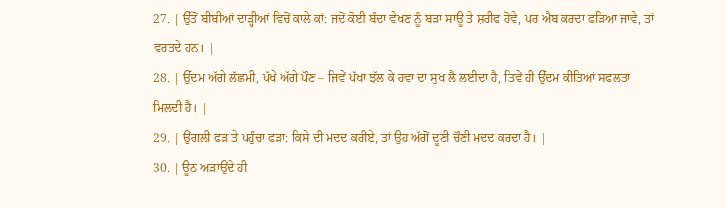27. | ਉੱਤੋਂ ਬੀਬੀਆਂ ਦਾੜ੍ਹੀਆਂ ਵਿਚੋਂ ਕਾਲੇ ਕਾਂ: ਜਦੋਂ ਕੋਈ ਬੰਦਾ ਵੇਖਣ ਨੂੰ ਬੜਾ ਸਾਊ ਤੇ ਸ਼ਰੀਫ ਹੋਵੇ, ਪਰ ਐਬ ਕਰਦਾ ਫੜਿਆ ਜਾਵੇ, ਤਾਂ ਵਰਤਦੇ ਹਨ। |
28. | ਉੱਦਮ ਅੱਗੇ ਲੱਛਮੀ, ਪੱਖੇ ਅੱਗੇ ਪੌਣ – ਜਿਵੇਂ ਪੱਖਾ ਝੱਲ ਕੇ ਹਵਾ ਦਾ ਸੁਖ ਲੈ ਲਈਦਾ ਹੈ, ਤਿਵੇਂ ਹੀ ਉੱਦਮ ਕੀਤਿਆਂ ਸਫਲਤਾ ਮਿਲਦੀ ਹੈ। |
29. | ਉਂਗਲੀ ਫੜ ਤੇ ਪਹੁੰਚਾ ਫੜਾ: ਕਿਸੇ ਦੀ ਮਦਦ ਕਰੀਏ, ਤਾਂ ਉਹ ਅੱਗੋਂ ਦੂਣੀ ਚੌਣੀ ਮਦਦ ਕਰਦਾ ਹੈ। |
30. | ਊਠ ਅੜਾਉਂਦੇ ਹੀ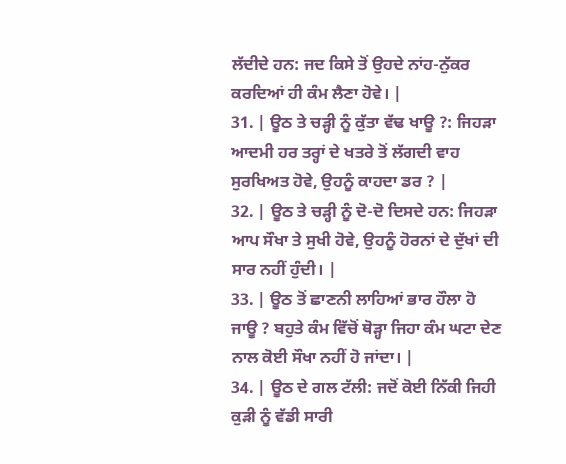ਲੱਦੀਦੇ ਹਨ: ਜਦ ਕਿਸੇ ਤੋਂ ਉਹਦੇ ਨਾਂਹ-ਨੁੱਕਰ ਕਰਦਿਆਂ ਹੀ ਕੰਮ ਲੈਣਾ ਹੋਵੇ। |
31. | ਊਠ ਤੇ ਚੜ੍ਹੀ ਨੂੰ ਕੁੱਤਾ ਵੱਢ ਖਾਊ ?: ਜਿਹੜਾ ਆਦਮੀ ਹਰ ਤਰ੍ਹਾਂ ਦੇ ਖਤਰੇ ਤੋਂ ਲੱਗਦੀ ਵਾਹ ਸੁਰਖਿਅਤ ਹੋਵੇ, ਉਹਨੂੰ ਕਾਹਦਾ ਡਰ ? |
32. | ਊਠ ਤੇ ਚੜ੍ਹੀ ਨੂੰ ਦੋ-ਦੋ ਦਿਸਦੇ ਹਨ: ਜਿਹੜਾ ਆਪ ਸੌਖਾ ਤੇ ਸੁਖੀ ਹੋਵੇ, ਉਹਨੂੰ ਹੋਰਨਾਂ ਦੇ ਦੁੱਖਾਂ ਦੀ ਸਾਰ ਨਹੀਂ ਹੁੰਦੀ। |
33. | ਊਠ ਤੋਂ ਛਾਣਨੀ ਲਾਹਿਆਂ ਭਾਰ ਹੌਲਾ ਹੋ ਜਾਊ ? ਬਹੁਤੇ ਕੰਮ ਵਿੱਚੋਂ ਥੋੜ੍ਹਾ ਜਿਹਾ ਕੰਮ ਘਟਾ ਦੇਣ ਨਾਲ ਕੋਈ ਸੌਖਾ ਨਹੀਂ ਹੋ ਜਾਂਦਾ। |
34. | ਊਠ ਦੇ ਗਲ ਟੱਲੀ: ਜਦੋਂ ਕੋਈ ਨਿੱਕੀ ਜਿਹੀ ਕੁੜੀ ਨੂੰ ਵੱਡੀ ਸਾਰੀ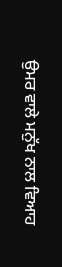ਉਮਰ ਵਾਲੇ ਮਨੁੱਖ ਨਾਲ ਵਿਆਹ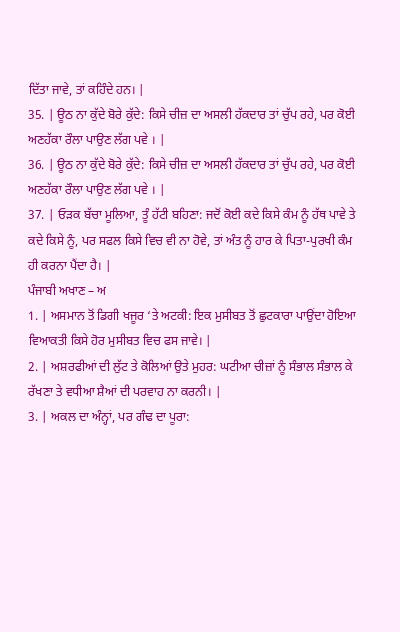ਦਿੱਤਾ ਜਾਵੇ, ਤਾਂ ਕਹਿੰਦੇ ਹਨ। |
35. | ਊਠ ਨਾ ਕੁੱਦੇ ਬੋਰੇ ਕੁੱਦੇ: ਕਿਸੇ ਚੀਜ਼ ਦਾ ਅਸਲੀ ਹੱਕਦਾਰ ਤਾਂ ਚੁੱਪ ਰਹੇ, ਪਰ ਕੋਈ ਅਣਹੱਕਾ ਰੌਲਾ ਪਾਉਣ ਲੱਗ ਪਵੇ । |
36. | ਊਠ ਨਾ ਕੁੱਦੇ ਬੋਰੇ ਕੁੱਦੇ: ਕਿਸੇ ਚੀਜ਼ ਦਾ ਅਸਲੀ ਹੱਕਦਾਰ ਤਾਂ ਚੁੱਪ ਰਹੇ, ਪਰ ਕੋਈ ਅਣਹੱਕਾ ਰੌਲਾ ਪਾਉਣ ਲੱਗ ਪਵੇ । |
37. | ਓੜਕ ਬੱਚਾ ਮੂਲਿਆ, ਤੂੰ ਹੱਟੀ ਬਹਿਣਾ: ਜਦੋਂ ਕੋਈ ਕਦੇ ਕਿਸੇ ਕੰਮ ਨੂੰ ਹੱਥ ਪਾਵੇ ਤੇ ਕਦੇ ਕਿਸੇ ਨੂੰ, ਪਰ ਸਫਲ ਕਿਸੇ ਵਿਚ ਵੀ ਨਾ ਹੋਵੇ, ਤਾਂ ਅੰਤ ਨੂੰ ਹਾਰ ਕੇ ਪਿਤਾ-ਪੁਰਖੀ ਕੰਮ ਹੀ ਕਰਨਾ ਪੈਂਦਾ ਹੈ। |
ਪੰਜਾਬੀ ਅਖਾਣ – ਅ
1. | ਅਸਮਾਨ ਤੋਂ ਡਿਗੀ ਖਜੂਰ ‘ਤੇ ਅਟਕੀ: ਇਕ ਮੁਸੀਬਤ ਤੋਂ ਛੁਟਕਾਰਾ ਪਾਉਂਦਾ ਹੋਇਆ ਵਿਆਕਤੀ ਕਿਸੇ ਹੋਰ ਮੁਸੀਬਤ ਵਿਚ ਫਸ ਜਾਵੇ। |
2. | ਅਸ਼ਰਫੀਆਂ ਦੀ ਲੁੱਟ ਤੇ ਕੋਲਿਆਂ ਉਤੇ ਮੁਹਰ: ਘਟੀਆ ਚੀਜ਼ਾਂ ਨੂੰ ਸੰਭਾਲ ਸੰਭਾਲ ਕੇ ਰੱਖਣਾ ਤੇ ਵਧੀਆ ਸ਼ੈਆਂ ਦੀ ਪਰਵਾਹ ਨਾ ਕਰਨੀ। |
3. | ਅਕਲ ਦਾ ਅੰਨ੍ਹਾਂ, ਪਰ ਗੰਢ ਦਾ ਪੂਰਾ: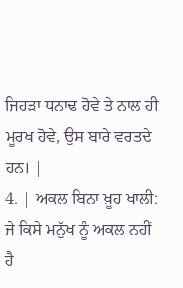ਜਿਹੜਾ ਧਨਾਢ ਹੋਵੇ ਤੇ ਨਾਲ ਹੀ ਮੂਰਖ ਹੋਵੇ, ਉਸ ਬਾਰੇ ਵਰਤਦੇ ਹਨ। |
4. | ਅਕਲ ਬਿਨਾ ਖ਼ੂਹ ਖਾਲੀ: ਜੇ ਕਿਸੇ ਮਨੁੱਖ ਨੂੰ ਅਕਲ ਨਹੀਂ ਹੈ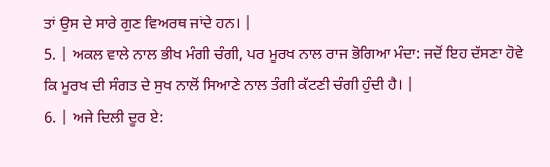ਤਾਂ ਉਸ ਦੇ ਸਾਰੇ ਗੁਣ ਵਿਅਰਥ ਜਾਂਦੇ ਹਨ। |
5. | ਅਕਲ ਵਾਲੇ ਨਾਲ ਭੀਖ ਮੰਗੀ ਚੰਗੀ, ਪਰ ਮੂਰਖ ਨਾਲ ਰਾਜ ਭੋਗਿਆ ਮੰਦਾ: ਜਦੋਂ ਇਹ ਦੱਸਣਾ ਹੋਵੇ ਕਿ ਮੂਰਖ ਦੀ ਸੰਗਤ ਦੇ ਸੁਖ ਨਾਲੋਂ ਸਿਆਣੇ ਨਾਲ ਤੰਗੀ ਕੱਟਣੀ ਚੰਗੀ ਹੁੰਦੀ ਹੈ। |
6. | ਅਜੇ ਦਿਲੀ ਦੂਰ ਏ: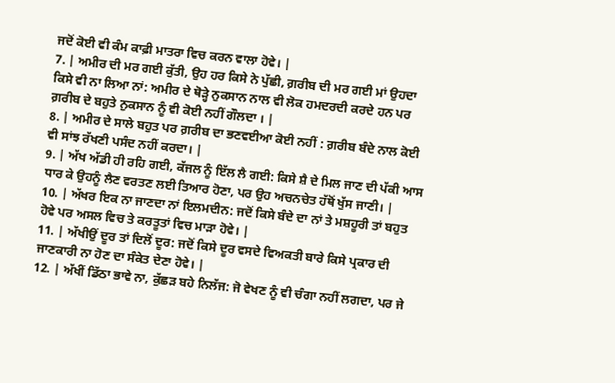ਜਦੋਂ ਕੋਈ ਵੀ ਕੰਮ ਕਾਫ਼ੀ ਮਾਤਰਾ ਵਿਚ ਕਰਨ ਵਾਲਾ ਹੋਵੇ। |
7. | ਅਮੀਰ ਦੀ ਮਰ ਗਈ ਕੁੱਤੀ, ਉਹ ਹਰ ਕਿਸੇ ਨੇ ਪੁੱਛੀ, ਗ਼ਰੀਬ ਦੀ ਮਰ ਗਈ ਮਾਂ ਉਹਦਾ ਕਿਸੇ ਵੀ ਨਾ ਲਿਆ ਨਾਂ: ਅਮੀਰ ਦੇ ਥੋੜ੍ਹੇ ਨੁਕਸਾਨ ਨਾਲ ਵੀ ਲੋਕ ਹਮਦਰਦੀ ਕਰਦੇ ਹਨ ਪਰ ਗ਼ਰੀਬ ਦੇ ਬਹੁਤੇ ਨੁਕਸਾਨ ਨੂੰ ਵੀ ਕੋਈ ਨਹੀਂ ਗੌਲਦਾ । |
8. | ਅਮੀਰ ਦੇ ਸਾਲੇ ਬਹੁਤ ਪਰ ਗ਼ਰੀਬ ਦਾ ਭਣਵਈਆ ਕੋਈ ਨਹੀਂ : ਗ਼ਰੀਬ ਬੰਦੇ ਨਾਲ ਕੋਈ ਵੀ ਸਾਂਝ ਰੱਖਣੀ ਪਸੰਦ ਨਹੀਂ ਕਰਦਾ। |
9. | ਅੱਖ ਅੱਡੀ ਹੀ ਰਹਿ ਗਈ, ਕੱਜਲ ਨੂੰ ਇੱਲ ਲੈ ਗਈ: ਕਿਸੇ ਸ਼ੈ ਦੇ ਮਿਲ ਜਾਣ ਦੀ ਪੱਕੀ ਆਸ ਧਾਰ ਕੇ ਉਹਨੂੰ ਲੈਣ ਵਰਤਣ ਲਈ ਤਿਆਰ ਹੋਣਾ, ਪਰ ਉਹ ਅਚਨਚੇਤ ਹੱਥੋਂ ਖੁੱਸ ਜਾਣੀ। |
10. | ਅੱਖਰ ਇਕ ਨਾ ਜਾਣਦਾ ਨਾਂ ਇਲਮਦੀਨ: ਜਦੋਂ ਕਿਸੇ ਬੰਦੇ ਦਾ ਨਾਂ ਤੇ ਮਸ਼ਹੂਰੀ ਤਾਂ ਬਹੁਤ ਹੋਵੇ ਪਰ ਅਸਲ ਵਿਚ ਤੇ ਕਰਤੂਤਾਂ ਵਿਚ ਮਾੜਾ ਹੋਵੇ। |
11. | ਅੱਖੀਉਂ ਦੂਰ ਤਾਂ ਦਿਲੋਂ ਦੂਰ: ਜਦੋਂ ਕਿਸੇ ਦੂਰ ਵਸਦੇ ਵਿਅਕਤੀ ਬਾਰੇ ਕਿਸੇ ਪ੍ਰਕਾਰ ਦੀ ਜਾਣਕਾਰੀ ਨਾ ਹੋਣ ਦਾ ਸੰਕੇਤ ਦੇਣਾ ਹੋਵੇ। |
12. | ਅੱਖੀਂ ਡਿੱਠਾ ਭਾਵੇ ਨਾ, ਕੁੱਛੜ ਬਹੇ ਨਿਲੱਜ: ਜੋ ਵੇਖਣ ਨੂੰ ਵੀ ਚੰਗਾ ਨਹੀਂ ਲਗਦਾ, ਪਰ ਜੇ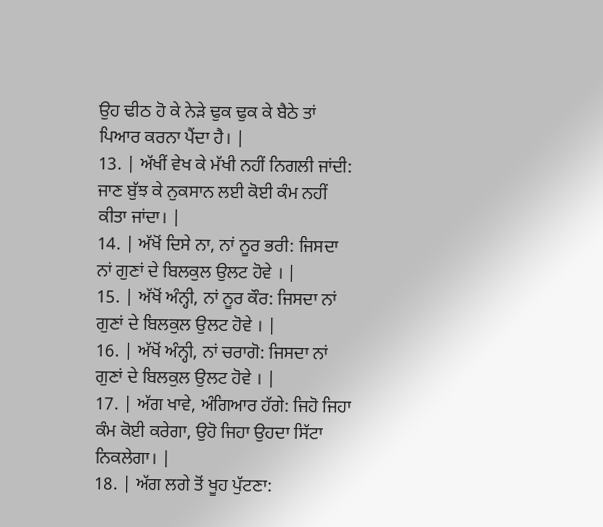ਉਹ ਢੀਠ ਹੋ ਕੇ ਨੇੜੇ ਢੁਕ ਢੁਕ ਕੇ ਬੈਠੇ ਤਾਂ ਪਿਆਰ ਕਰਨਾ ਪੈਂਦਾ ਹੈ। |
13. | ਅੱਖੀਂ ਵੇਖ ਕੇ ਮੱਖੀ ਨਹੀਂ ਨਿਗਲੀ ਜਾਂਦੀ: ਜਾਣ ਬੁੱਝ ਕੇ ਨੁਕਸਾਨ ਲਈ ਕੋਈ ਕੰਮ ਨਹੀਂ ਕੀਤਾ ਜਾਂਦਾ। |
14. | ਅੱਖੋਂ ਦਿਸੇ ਨਾ, ਨਾਂ ਨੂਰ ਭਰੀ: ਜਿਸਦਾ ਨਾਂ ਗੁਣਾਂ ਦੇ ਬਿਲਕੁਲ ਉਲਟ ਹੋਵੇ । |
15. | ਅੱਖੋਂ ਅੰਨ੍ਹੀ, ਨਾਂ ਨੂਰ ਕੌਰ: ਜਿਸਦਾ ਨਾਂ ਗੁਣਾਂ ਦੇ ਬਿਲਕੁਲ ਉਲਟ ਹੋਵੇ । |
16. | ਅੱਖੋਂ ਅੰਨ੍ਹੀ, ਨਾਂ ਚਰਾਗੋ: ਜਿਸਦਾ ਨਾਂ ਗੁਣਾਂ ਦੇ ਬਿਲਕੁਲ ਉਲਟ ਹੋਵੇ । |
17. | ਅੱਗ ਖਾਵੇ, ਅੰਗਿਆਰ ਹੱਗੇ: ਜਿਹੋ ਜਿਹਾ ਕੰਮ ਕੋਈ ਕਰੇਗਾ, ਉਹੋ ਜਿਹਾ ਉਹਦਾ ਸਿੱਟਾ ਨਿਕਲੇਗਾ। |
18. | ਅੱਗ ਲਗੇ ਤੋਂ ਖੂਹ ਪੁੱਟਣਾ: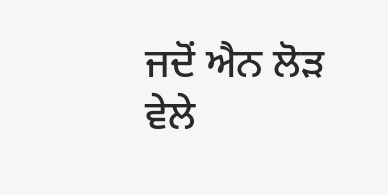ਜਦੋਂ ਐਨ ਲੋੜ ਵੇਲੇ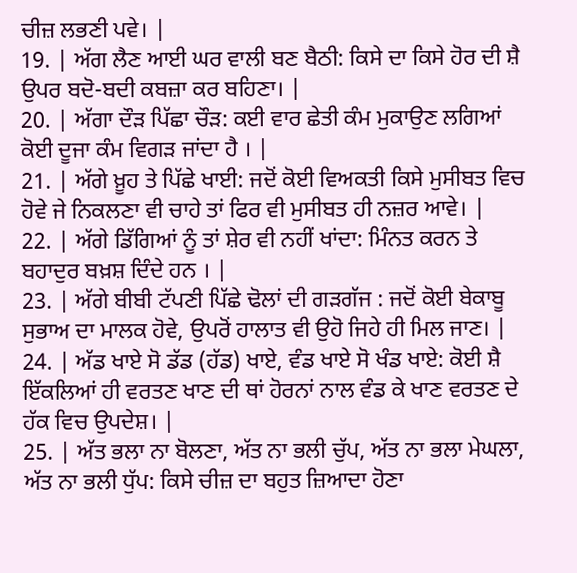ਚੀਜ਼ ਲਭਣੀ ਪਵੇ। |
19. | ਅੱਗ ਲੈਣ ਆਈ ਘਰ ਵਾਲੀ ਬਣ ਬੈਠੀ: ਕਿਸੇ ਦਾ ਕਿਸੇ ਹੋਰ ਦੀ ਸ਼ੈ ਉਪਰ ਬਦੋ-ਬਦੀ ਕਬਜ਼ਾ ਕਰ ਬਹਿਣਾ। |
20. | ਅੱਗਾ ਦੌੜ ਪਿੱਛਾ ਚੌੜ: ਕਈ ਵਾਰ ਛੇਤੀ ਕੰਮ ਮੁਕਾਉਣ ਲਗਿਆਂ ਕੋਈ ਦੂਜਾ ਕੰਮ ਵਿਗੜ ਜਾਂਦਾ ਹੈ । |
21. | ਅੱਗੇ ਖ਼ੂਹ ਤੇ ਪਿੱਛੇ ਖਾਈ: ਜਦੋਂ ਕੋਈ ਵਿਅਕਤੀ ਕਿਸੇ ਮੁਸੀਬਤ ਵਿਚ ਹੋਵੇ ਜੇ ਨਿਕਲਣਾ ਵੀ ਚਾਹੇ ਤਾਂ ਫਿਰ ਵੀ ਮੁਸੀਬਤ ਹੀ ਨਜ਼ਰ ਆਵੇ। |
22. | ਅੱਗੇ ਡਿੱਗਿਆਂ ਨੂੰ ਤਾਂ ਸ਼ੇਰ ਵੀ ਨਹੀਂ ਖਾਂਦਾ: ਮਿੰਨਤ ਕਰਨ ਤੇ ਬਹਾਦੁਰ ਬਖ਼ਸ਼ ਦਿੰਦੇ ਹਨ । |
23. | ਅੱਗੇ ਬੀਬੀ ਟੱਪਣੀ ਪਿੱਛੇ ਢੋਲਾਂ ਦੀ ਗੜਗੱਜ : ਜਦੋਂ ਕੋਈ ਬੇਕਾਬੂ ਸੁਭਾਅ ਦਾ ਮਾਲਕ ਹੋਵੇ, ਉਪਰੋਂ ਹਾਲਾਤ ਵੀ ਉਹੋ ਜਿਹੇ ਹੀ ਮਿਲ ਜਾਣ। |
24. | ਅੱਡ ਖਾਏ ਸੋ ਡੱਡ (ਹੱਡ) ਖਾਏ, ਵੰਡ ਖਾਏ ਸੋ ਖੰਡ ਖਾਏ: ਕੋਈ ਸ਼ੈ ਇੱਕਲਿਆਂ ਹੀ ਵਰਤਣ ਖਾਣ ਦੀ ਥਾਂ ਹੋਰਨਾਂ ਨਾਲ ਵੰਡ ਕੇ ਖਾਣ ਵਰਤਣ ਦੇ ਹੱਕ ਵਿਚ ਉਪਦੇਸ਼। |
25. | ਅੱਤ ਭਲਾ ਨਾ ਬੋਲਣਾ, ਅੱਤ ਨਾ ਭਲੀ ਚੁੱਪ, ਅੱਤ ਨਾ ਭਲਾ ਮੇਘਲਾ, ਅੱਤ ਨਾ ਭਲੀ ਧੁੱਪ: ਕਿਸੇ ਚੀਜ਼ ਦਾ ਬਹੁਤ ਜ਼ਿਆਦਾ ਹੋਣਾ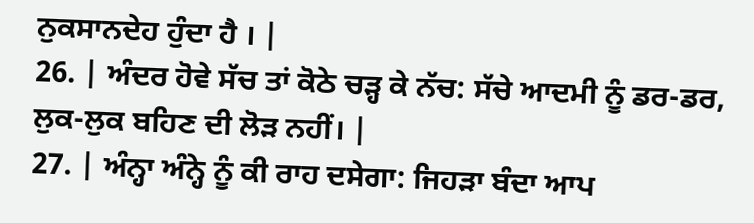ਨੁਕਸਾਨਦੇਹ ਹੁੰਦਾ ਹੈ । |
26. | ਅੰਦਰ ਹੋਵੇ ਸੱਚ ਤਾਂ ਕੋਠੇ ਚੜ੍ਹ ਕੇ ਨੱਚ: ਸੱਚੇ ਆਦਮੀ ਨੂੰ ਡਰ-ਡਰ, ਲੁਕ-ਲੁਕ ਬਹਿਣ ਦੀ ਲੋੜ ਨਹੀਂ। |
27. | ਅੰਨ੍ਹਾ ਅੰਨ੍ਹੇ ਨੂੰ ਕੀ ਰਾਹ ਦਸੇਗਾ: ਜਿਹੜਾ ਬੰਦਾ ਆਪ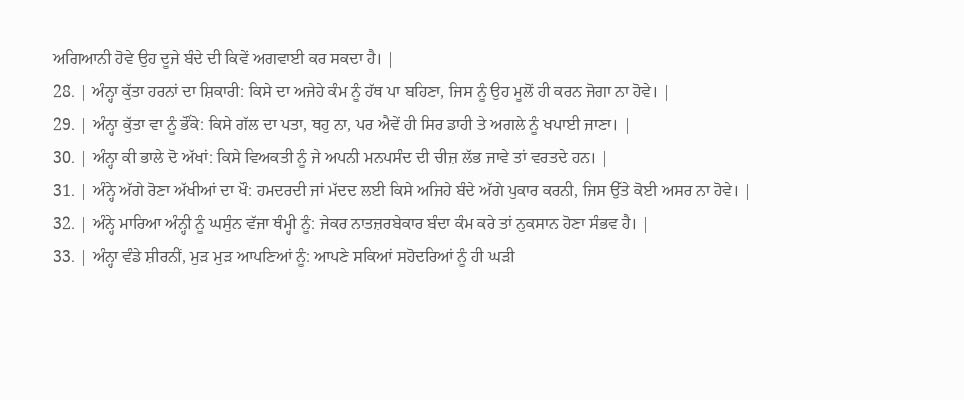ਅਗਿਆਨੀ ਹੋਵੇ ਉਹ ਦੂਜੇ ਬੰਦੇ ਦੀ ਕਿਵੇਂ ਅਗਵਾਈ ਕਰ ਸਕਦਾ ਹੈ। |
28. | ਅੰਨ੍ਹਾ ਕੁੱਤਾ ਹਰਨਾਂ ਦਾ ਸ਼ਿਕਾਰੀ: ਕਿਸੇ ਦਾ ਅਜੇਹੇ ਕੰਮ ਨੂੰ ਹੱਥ ਪਾ ਬਹਿਣਾ, ਜਿਸ ਨੂੰ ਉਹ ਮੂਲੋਂ ਹੀ ਕਰਨ ਜੋਗਾ ਨਾ ਹੋਵੇ। |
29. | ਅੰਨ੍ਹਾ ਕੁੱਤਾ ਵਾ ਨੂੰ ਭੌਂਕੇ: ਕਿਸੇ ਗੱਲ ਦਾ ਪਤਾ, ਥਹੁ ਨਾ, ਪਰ ਐਵੇਂ ਹੀ ਸਿਰ ਡਾਹੀ ਤੇ ਅਗਲੇ ਨੂੰ ਖਪਾਈ ਜਾਣਾ। |
30. | ਅੰਨ੍ਹਾ ਕੀ ਭਾਲੇ ਦੋ ਅੱਖਾਂ: ਕਿਸੇ ਵਿਅਕਤੀ ਨੂੰ ਜੇ ਅਪਨੀ ਮਨਪਸੰਦ ਦੀ ਚੀਜ਼ ਲੱਭ ਜਾਵੇ ਤਾਂ ਵਰਤਦੇ ਹਨ। |
31. | ਅੰਨ੍ਹੇ ਅੱਗੇ ਰੋਣਾ ਅੱਖੀਆਂ ਦਾ ਖੌ: ਹਮਦਰਦੀ ਜਾਂ ਮੱਦਦ ਲਈ ਕਿਸੇ ਅਜਿਹੇ ਬੰਦੇ ਅੱਗੇ ਪੁਕਾਰ ਕਰਨੀ, ਜਿਸ ਉੱਤੇ ਕੋਈ ਅਸਰ ਨਾ ਹੋਵੇ। |
32. | ਅੰਨ੍ਹੇ ਮਾਰਿਆ ਅੰਨ੍ਹੀ ਨੂੰ ਘਸੁੰਨ ਵੱਜਾ ਥੰਮ੍ਹੀ ਨੂੰ: ਜੇਕਰ ਨਾਤਜ਼ਰਬੇਕਾਰ ਬੰਦਾ ਕੰਮ ਕਰੇ ਤਾਂ ਨੁਕਸਾਨ ਹੋਣਾ ਸੰਭਵ ਹੈ। |
33. | ਅੰਨ੍ਹਾ ਵੰਡੇ ਸ਼ੀਰਨੀਂ, ਮੁੜ ਮੁੜ ਆਪਣਿਆਂ ਨੂੰ: ਆਪਣੇ ਸਕਿਆਂ ਸਹੋਦਰਿਆਂ ਨੂੰ ਹੀ ਘੜੀ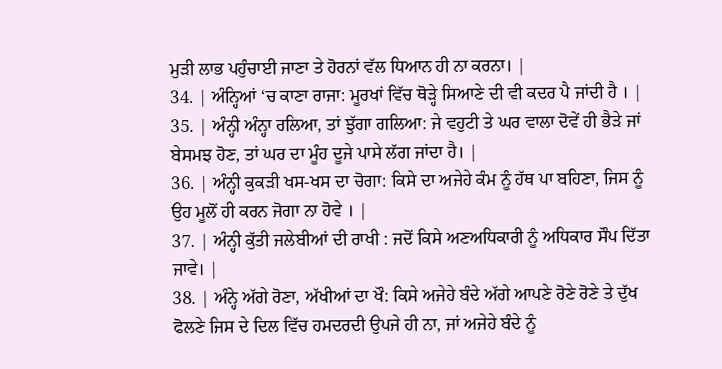ਮੁੜੀ ਲਾਭ ਪਹੁੰਚਾਈ ਜਾਣਾ ਤੇ ਹੋਰਨਾਂ ਵੱਲ ਧਿਆਨ ਹੀ ਨਾ ਕਰਨਾ। |
34. | ਅੰਨ੍ਹਿਆਂ ‘ਚ ਕਾਣਾ ਰਾਜਾ: ਮੂਰਖਾਂ ਵਿੱਚ ਥੋੜ੍ਹੇ ਸਿਆਣੇ ਦੀ ਵੀ ਕਦਰ ਪੈ ਜਾਂਦੀ ਹੈ । |
35. | ਅੰਨ੍ਹੀ ਅੰਨ੍ਹਾ ਰਲਿਆ, ਤਾਂ ਝੁੱਗਾ ਗਲਿਆ: ਜੇ ਵਹੁਟੀ ਤੇ ਘਰ ਵਾਲਾ ਦੋਵੇਂ ਹੀ ਭੈੜੇ ਜਾਂ ਬੇਸਮਝ ਹੋਣ, ਤਾਂ ਘਰ ਦਾ ਮੂੰਹ ਦੂਜੇ ਪਾਸੇ ਲੱਗ ਜਾਂਦਾ ਹੈ। |
36. | ਅੰਨ੍ਹੀ ਕੁਕੜੀ ਖਸ-ਖਸ ਦਾ ਚੋਗਾ: ਕਿਸੇ ਦਾ ਅਜੇਹੇ ਕੰਮ ਨੂੰ ਹੱਥ ਪਾ ਬਹਿਣਾ, ਜਿਸ ਨੂੰ ਉਹ ਮੂਲੋਂ ਹੀ ਕਰਨ ਜੋਗਾ ਨਾ ਹੋਵੇ । |
37. | ਅੰਨ੍ਹੀ ਕੁੱਤੀ ਜਲੇਬੀਆਂ ਦੀ ਰਾਖੀ : ਜਦੋਂ ਕਿਸੇ ਅਣਅਧਿਕਾਰੀ ਨੂੰ ਅਧਿਕਾਰ ਸੌਪ ਦਿੱਤਾ ਜਾਵੇ। |
38. | ਅੰਨ੍ਹੇ ਅੱਗੇ ਰੋਣਾ, ਅੱਖੀਆਂ ਦਾ ਖੌ: ਕਿਸੇ ਅਜੇਹੇ ਬੰਦੇ ਅੱਗੇ ਆਪਣੇ ਰੋਣੇ ਰੋਣੇ ਤੇ ਦੁੱਖ ਫੋਲਣੇ ਜਿਸ ਦੇ ਦਿਲ ਵਿੱਚ ਹਮਦਰਦੀ ਉਪਜੇ ਹੀ ਨਾ, ਜਾਂ ਅਜੇਹੇ ਬੰਦੇ ਨੂੰ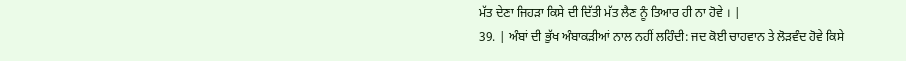ਮੱਤ ਦੇਣਾ ਜਿਹੜਾ ਕਿਸੇ ਦੀ ਦਿੱਤੀ ਮੱਤ ਲੈਣ ਨੂੰ ਤਿਆਰ ਹੀ ਨਾ ਹੋਵੇ । |
39. | ਅੰਬਾਂ ਦੀ ਭੁੱਖ ਅੰਬਾਕੜੀਆਂ ਨਾਲ ਨਹੀਂ ਲਹਿੰਦੀ: ਜਦ ਕੋਈ ਚਾਹਵਾਨ ਤੇ ਲੋੜਵੰਦ ਹੋਵੇ ਕਿਸੇ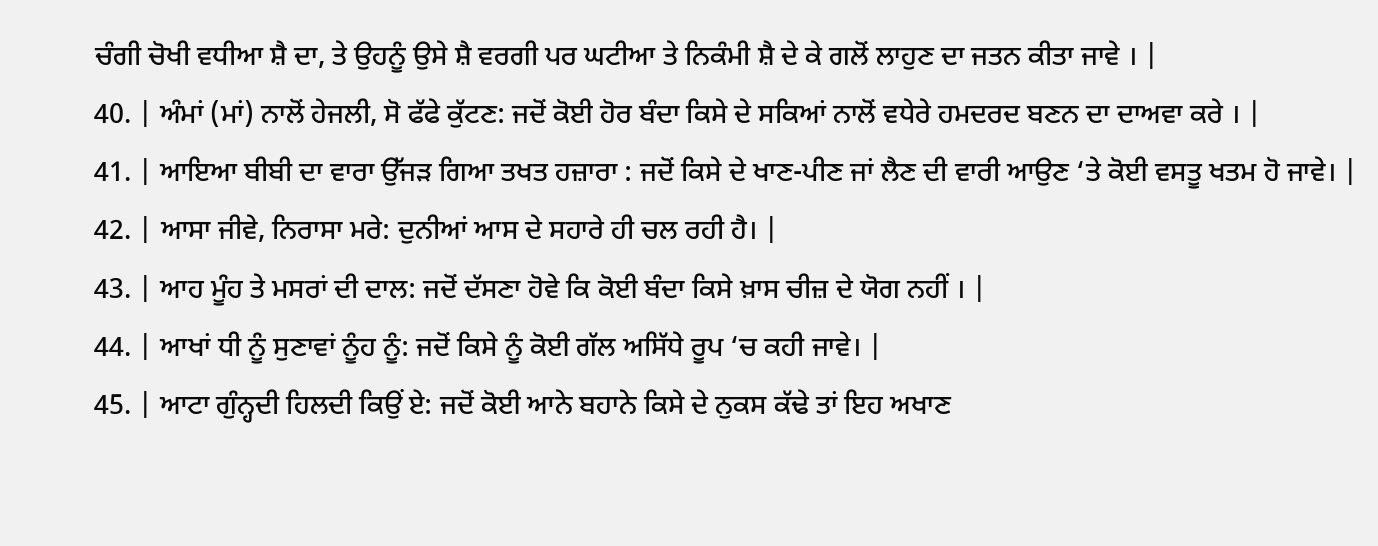ਚੰਗੀ ਚੋਖੀ ਵਧੀਆ ਸ਼ੈ ਦਾ, ਤੇ ਉਹਨੂੰ ਉਸੇ ਸ਼ੈ ਵਰਗੀ ਪਰ ਘਟੀਆ ਤੇ ਨਿਕੰਮੀ ਸ਼ੈ ਦੇ ਕੇ ਗਲੋਂ ਲਾਹੁਣ ਦਾ ਜਤਨ ਕੀਤਾ ਜਾਵੇ । |
40. | ਅੰਮਾਂ (ਮਾਂ) ਨਾਲੋਂ ਹੇਜਲੀ, ਸੋ ਫੱਫੇ ਕੁੱਟਣ: ਜਦੋਂ ਕੋਈ ਹੋਰ ਬੰਦਾ ਕਿਸੇ ਦੇ ਸਕਿਆਂ ਨਾਲੋਂ ਵਧੇਰੇ ਹਮਦਰਦ ਬਣਨ ਦਾ ਦਾਅਵਾ ਕਰੇ । |
41. | ਆਇਆ ਬੀਬੀ ਦਾ ਵਾਰਾ ਉੱਜੜ ਗਿਆ ਤਖਤ ਹਜ਼ਾਰਾ : ਜਦੋਂ ਕਿਸੇ ਦੇ ਖਾਣ-ਪੀਣ ਜਾਂ ਲੈਣ ਦੀ ਵਾਰੀ ਆਉਣ ‘ਤੇ ਕੋਈ ਵਸਤੂ ਖਤਮ ਹੋ ਜਾਵੇ। |
42. | ਆਸਾ ਜੀਵੇ, ਨਿਰਾਸਾ ਮਰੇ: ਦੁਨੀਆਂ ਆਸ ਦੇ ਸਹਾਰੇ ਹੀ ਚਲ ਰਹੀ ਹੈ। |
43. | ਆਹ ਮੂੰਹ ਤੇ ਮਸਰਾਂ ਦੀ ਦਾਲ: ਜਦੋਂ ਦੱਸਣਾ ਹੋਵੇ ਕਿ ਕੋਈ ਬੰਦਾ ਕਿਸੇ ਖ਼ਾਸ ਚੀਜ਼ ਦੇ ਯੋਗ ਨਹੀਂ । |
44. | ਆਖਾਂ ਧੀ ਨੂੰ ਸੁਣਾਵਾਂ ਨੂੰਹ ਨੂੰ: ਜਦੋਂ ਕਿਸੇ ਨੂੰ ਕੋਈ ਗੱਲ ਅਸਿੱਧੇ ਰੂਪ ‘ਚ ਕਹੀ ਜਾਵੇ। |
45. | ਆਟਾ ਗੁੰਨ੍ਹਦੀ ਹਿਲਦੀ ਕਿਉਂ ਏ: ਜਦੋਂ ਕੋਈ ਆਨੇ ਬਹਾਨੇ ਕਿਸੇ ਦੇ ਨੁਕਸ ਕੱਢੇ ਤਾਂ ਇਹ ਅਖਾਣ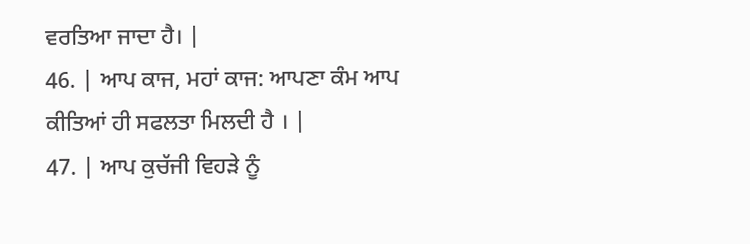ਵਰਤਿਆ ਜਾਦਾ ਹੈ। |
46. | ਆਪ ਕਾਜ, ਮਹਾਂ ਕਾਜ: ਆਪਣਾ ਕੰਮ ਆਪ ਕੀਤਿਆਂ ਹੀ ਸਫਲਤਾ ਮਿਲਦੀ ਹੈ । |
47. | ਆਪ ਕੁਚੱਜੀ ਵਿਹੜੇ ਨੂੰ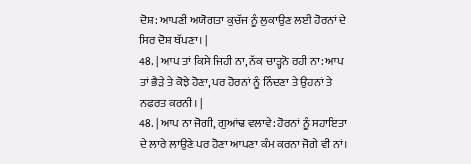ਦੋਸ਼: ਆਪਣੀ ਅਯੋਗਤਾ ਕੁਚੱਜ ਨੂੰ ਲੁਕਾਉਣ ਲਈ ਹੋਰਨਾਂ ਦੇ ਸਿਰ ਦੋਸ਼ ਥੱਪਣਾ। |
48. | ਆਪ ਤਾਂ ਕਿਸੇ ਜਿਹੀ ਨਾ, ਨੱਕ ਚਾੜ੍ਹਨੋ ਰਹੀ ਨਾ: ਆਪ ਤਾਂ ਭੈੜੇ ਤੇ ਕੋਝੇ ਹੋਣਾ, ਪਰ ਹੋਰਨਾਂ ਨੂੰ ਨਿੰਦਣਾ ਤੇ ਉਹਨਾਂ ਤੇ ਨਫਰਤ ਕਰਨੀ। |
48. | ਆਪ ਨਾ ਜੋਗੀ, ਗੁਆਂਢ ਵਲਾਵੇ: ਹੋਰਨਾਂ ਨੂੰ ਸਹਾਇਤਾ ਦੇ ਲਾਰੇ ਲਾਉਣੇ ਪਰ ਹੋਣਾ ਆਪਣਾ ਕੰਮ ਕਰਨਾ ਜੋਗੇ ਵੀ ਨਾਂ।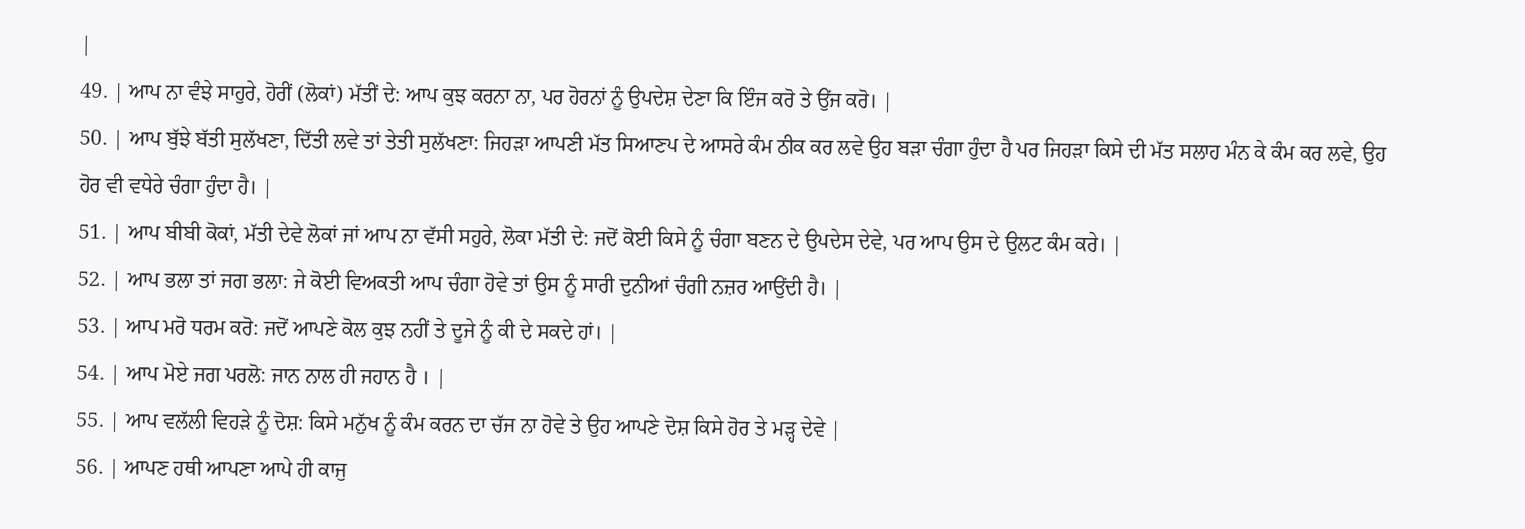|
49. | ਆਪ ਨਾ ਵੰਝੇ ਸਾਹੁਰੇ, ਹੋਰੀਂ (ਲੋਕਾਂ) ਮੱਤੀਂ ਦੇ: ਆਪ ਕੁਝ ਕਰਨਾ ਨਾ, ਪਰ ਹੋਰਨਾਂ ਨੂੰ ਉਪਦੇਸ਼ ਦੇਣਾ ਕਿ ਇੰਜ ਕਰੋ ਤੇ ਉਂਜ ਕਰੋ। |
50. | ਆਪ ਬੁੱਝੇ ਬੱਤੀ ਸੁਲੱਖਣਾ, ਦਿੱਤੀ ਲਵੇ ਤਾਂ ਤੇਤੀ ਸੁਲੱਖਣਾ: ਜਿਹੜਾ ਆਪਣੀ ਮੱਤ ਸਿਆਣਪ ਦੇ ਆਸਰੇ ਕੰਮ ਠੀਕ ਕਰ ਲਵੇ ਉਹ ਬੜਾ ਚੰਗਾ ਹੁੰਦਾ ਹੈ ਪਰ ਜਿਹੜਾ ਕਿਸੇ ਦੀ ਮੱਤ ਸਲਾਹ ਮੰਨ ਕੇ ਕੰਮ ਕਰ ਲਵੇ, ਉਹ ਹੋਰ ਵੀ ਵਧੇਰੇ ਚੰਗਾ ਹੁੰਦਾ ਹੈ। |
51. | ਆਪ ਬੀਬੀ ਕੋਕਾਂ, ਮੱਤੀ ਦੇਵੇ ਲੋਕਾਂ ਜਾਂ ਆਪ ਨਾ ਵੱਸੀ ਸਹੁਰੇ, ਲੋਕਾ ਮੱਤੀ ਦੇ: ਜਦੋਂ ਕੋਈ ਕਿਸੇ ਨੂੰ ਚੰਗਾ ਬਣਨ ਦੇ ਉਪਦੇਸ ਦੇਵੇ, ਪਰ ਆਪ ਉਸ ਦੇ ਉਲਟ ਕੰਮ ਕਰੇ। |
52. | ਆਪ ਭਲਾ ਤਾਂ ਜਗ ਭਲਾ: ਜੇ ਕੋਈ ਵਿਅਕਤੀ ਆਪ ਚੰਗਾ ਹੋਵੇ ਤਾਂ ਉਸ ਨੂੰ ਸਾਰੀ ਦੁਨੀਆਂ ਚੰਗੀ ਨਜ਼ਰ ਆਉਂਦੀ ਹੈ। |
53. | ਆਪ ਮਰੋ ਧਰਮ ਕਰੋ: ਜਦੋਂ ਆਪਣੇ ਕੋਲ ਕੁਝ ਨਹੀਂ ਤੇ ਦੂਜੇ ਨੂੰ ਕੀ ਦੇ ਸਕਦੇ ਹਾਂ। |
54. | ਆਪ ਮੋਏ ਜਗ ਪਰਲੋ: ਜਾਨ ਨਾਲ ਹੀ ਜਹਾਨ ਹੈ । |
55. | ਆਪ ਵਲੱਲੀ ਵਿਹੜੇ ਨੂੰ ਦੋਸ਼: ਕਿਸੇ ਮਨੁੱਖ ਨੂੰ ਕੰਮ ਕਰਨ ਦਾ ਚੱਜ ਨਾ ਹੋਵੇ ਤੇ ਉਹ ਆਪਣੇ ਦੋਸ਼ ਕਿਸੇ ਹੋਰ ਤੇ ਮੜ੍ਹ ਦੇਵੇ |
56. | ਆਪਣ ਹਥੀ ਆਪਣਾ ਆਪੇ ਹੀ ਕਾਜੁ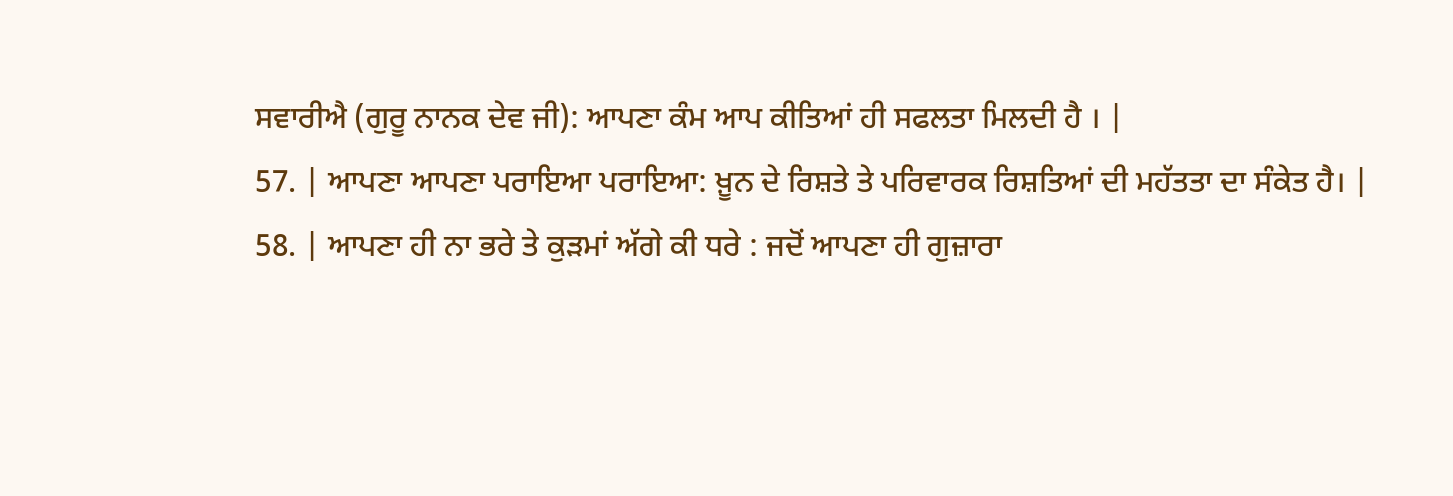ਸਵਾਰੀਐ (ਗੁਰੂ ਨਾਨਕ ਦੇਵ ਜੀ): ਆਪਣਾ ਕੰਮ ਆਪ ਕੀਤਿਆਂ ਹੀ ਸਫਲਤਾ ਮਿਲਦੀ ਹੈ । |
57. | ਆਪਣਾ ਆਪਣਾ ਪਰਾਇਆ ਪਰਾਇਆ: ਖ਼ੂਨ ਦੇ ਰਿਸ਼ਤੇ ਤੇ ਪਰਿਵਾਰਕ ਰਿਸ਼ਤਿਆਂ ਦੀ ਮਹੱਤਤਾ ਦਾ ਸੰਕੇਤ ਹੈ। |
58. | ਆਪਣਾ ਹੀ ਨਾ ਭਰੇ ਤੇ ਕੁੜਮਾਂ ਅੱਗੇ ਕੀ ਧਰੇ : ਜਦੋਂ ਆਪਣਾ ਹੀ ਗੁਜ਼ਾਰਾ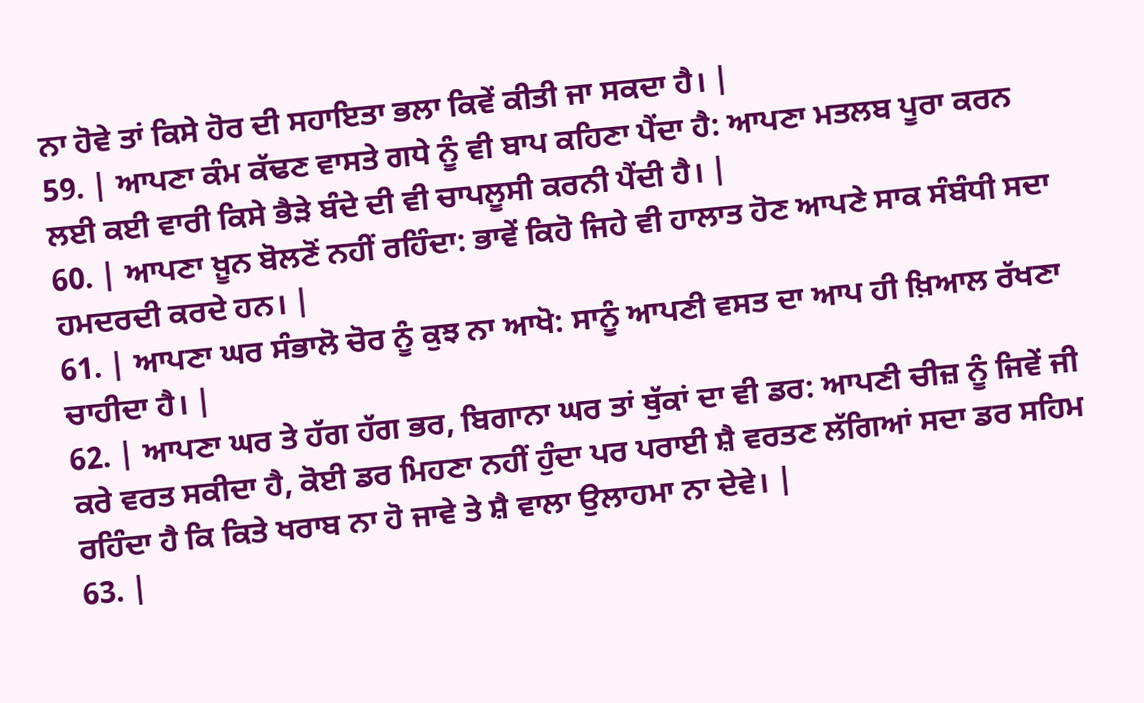ਨਾ ਹੋਵੇ ਤਾਂ ਕਿਸੇ ਹੋਰ ਦੀ ਸਹਾਇਤਾ ਭਲਾ ਕਿਵੇਂ ਕੀਤੀ ਜਾ ਸਕਦਾ ਹੈ। |
59. | ਆਪਣਾ ਕੰਮ ਕੱਢਣ ਵਾਸਤੇ ਗਧੇ ਨੂੰ ਵੀ ਬਾਪ ਕਹਿਣਾ ਪੈਂਦਾ ਹੈ: ਆਪਣਾ ਮਤਲਬ ਪੂਰਾ ਕਰਨ ਲਈ ਕਈ ਵਾਰੀ ਕਿਸੇ ਭੈੜੇ ਬੰਦੇ ਦੀ ਵੀ ਚਾਪਲੂਸੀ ਕਰਨੀ ਪੈਂਦੀ ਹੈ। |
60. | ਆਪਣਾ ਖ਼ੂਨ ਬੋਲਣੋਂ ਨਹੀਂ ਰਹਿੰਦਾ: ਭਾਵੇਂ ਕਿਹੋ ਜਿਹੇ ਵੀ ਹਾਲਾਤ ਹੋਣ ਆਪਣੇ ਸਾਕ ਸੰਬੰਧੀ ਸਦਾ ਹਮਦਰਦੀ ਕਰਦੇ ਹਨ। |
61. | ਆਪਣਾ ਘਰ ਸੰਭਾਲੋ ਚੋਰ ਨੂੰ ਕੁਝ ਨਾ ਆਖੋ: ਸਾਨੂੰ ਆਪਣੀ ਵਸਤ ਦਾ ਆਪ ਹੀ ਖ਼ਿਆਲ ਰੱਖਣਾ ਚਾਹੀਦਾ ਹੈ। |
62. | ਆਪਣਾ ਘਰ ਤੇ ਹੱਗ ਹੱਗ ਭਰ, ਬਿਗਾਨਾ ਘਰ ਤਾਂ ਥੁੱਕਾਂ ਦਾ ਵੀ ਡਰ: ਆਪਣੀ ਚੀਜ਼ ਨੂੰ ਜਿਵੇਂ ਜੀ ਕਰੇ ਵਰਤ ਸਕੀਦਾ ਹੈ, ਕੋਈ ਡਰ ਮਿਹਣਾ ਨਹੀਂ ਹੁੰਦਾ ਪਰ ਪਰਾਈ ਸ਼ੈ ਵਰਤਣ ਲੱਗਿਆਂ ਸਦਾ ਡਰ ਸਹਿਮ ਰਹਿੰਦਾ ਹੈ ਕਿ ਕਿਤੇ ਖਰਾਬ ਨਾ ਹੋ ਜਾਵੇ ਤੇ ਸ਼ੈ ਵਾਲਾ ਉਲਾਹਮਾ ਨਾ ਦੇਵੇ। |
63. |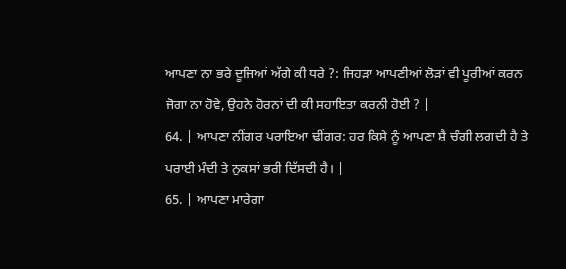ਆਪਣਾ ਨਾ ਭਰੇ ਦੂਜਿਆਂ ਅੱਗੇ ਕੀ ਧਰੇ ?: ਜਿਹੜਾ ਆਪਣੀਆਂ ਲੋੜਾਂ ਵੀ ਪੂਰੀਆਂ ਕਰਨ ਜੋਗਾ ਨਾ ਹੋਵੇ, ਉਹਨੇ ਹੋਰਨਾਂ ਦੀ ਕੀ ਸਹਾਇਤਾ ਕਰਨੀ ਹੋਈ ? |
64. | ਆਪਣਾ ਨੀਂਗਰ ਪਰਾਇਆ ਢੀਂਗਰ: ਹਰ ਕਿਸੇ ਨੂੰ ਆਪਣਾ ਸ਼ੈ ਚੰਗੀ ਲਗਦੀ ਹੈ ਤੇ ਪਰਾਈ ਮੰਦੀ ਤੇ ਨੁਕਸਾਂ ਭਰੀ ਦਿੱਸਦੀ ਹੈ। |
65. | ਆਪਣਾ ਮਾਰੇਗਾ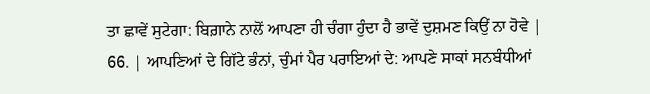ਤਾ ਛਾਵੇਂ ਸੁਟੇਗਾ: ਬਿਗ਼ਾਨੇ ਨਾਲੋਂ ਆਪਣਾ ਹੀ ਚੰਗਾ ਹੁੰਦਾ ਹੈ ਭਾਵੇਂ ਦੁਸ਼ਮਣ ਕਿਉਂ ਨਾ ਹੋਵੇ |
66. | ਆਪਣਿਆਂ ਦੇ ਗਿੱਟੇ ਭੰਨਾਂ, ਚੁੰਮਾਂ ਪੈਰ ਪਰਾਇਆਂ ਦੇ: ਆਪਣੇ ਸਾਕਾਂ ਸਨਬੰਧੀਆਂ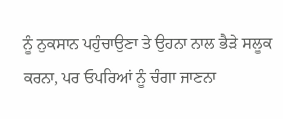ਨੂੰ ਨੁਕਸਾਨ ਪਹੁੰਚਾਉਣਾ ਤੇ ਉਹਨਾ ਨਾਲ ਭੈੜੇ ਸਲੂਕ ਕਰਨਾ, ਪਰ ਓਪਰਿਆਂ ਨੂੰ ਚੰਗਾ ਜਾਣਨਾ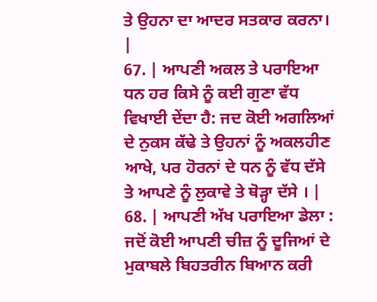ਤੇ ਉਹਨਾ ਦਾ ਆਦਰ ਸਤਕਾਰ ਕਰਨਾ। |
67. | ਆਪਣੀ ਅਕਲ ਤੇ ਪਰਾਇਆ ਧਨ ਹਰ ਕਿਸੇ ਨੂੰ ਕਈ ਗੁਣਾ ਵੱਧ ਵਿਖਾਈ ਦੇਂਦਾ ਹੈ: ਜਦ ਕੋਈ ਅਗਲਿਆਂ ਦੇ ਨੁਕਸ ਕੱਢੇ ਤੇ ਉਹਨਾਂ ਨੂੰ ਅਕਲਹੀਣ ਆਖੇ, ਪਰ ਹੋਰਨਾਂ ਦੇ ਧਨ ਨੂੰ ਵੱਧ ਦੱਸੇ ਤੇ ਆਪਣੇ ਨੂੰ ਲੁਕਾਵੇ ਤੇ ਥੋੜ੍ਹਾ ਦੱਸੇ । |
68. | ਆਪਣੀ ਅੱਖ ਪਰਾਇਆ ਡੇਲਾ : ਜਦੋਂ ਕੋਈ ਆਪਣੀ ਚੀਜ਼ ਨੂੰ ਦੂਜਿਆਂ ਦੇ ਮੁਕਾਬਲੇ ਬਿਹਤਰੀਨ ਬਿਆਨ ਕਰੀ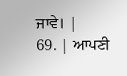ਜਾਵੇ। |
69. | ਆਪਣੀ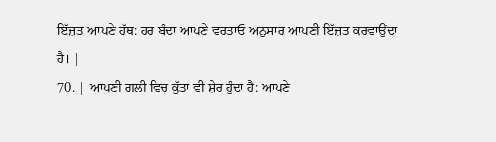ਇੱਜ਼ਤ ਆਪਣੇ ਹੱਥ: ਹਰ ਬੰਦਾ ਆਪਣੇ ਵਰਤਾਓ ਅਨੁਸਾਰ ਆਪਣੀ ਇੱਜ਼ਤ ਕਰਵਾਉਂਦਾ ਹੈ। |
70. | ਆਪਣੀ ਗਲੀ ਵਿਚ ਕੁੱਤਾ ਵੀ ਸ਼ੇਰ ਹੁੰਦਾ ਹੈ: ਆਪਣੇ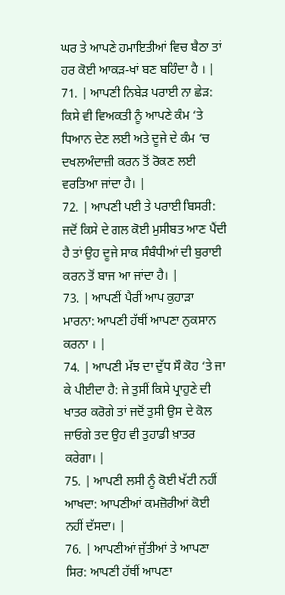ਘਰ ਤੇ ਆਪਣੇ ਹਮਾਇਤੀਆਂ ਵਿਚ ਬੈਠਾ ਤਾਂ ਹਰ ਕੋਈ ਆਕੜ-ਖਾਂ ਬਣ ਬਹਿੰਦਾ ਹੈ । |
71. | ਆਪਣੀ ਨਿਬੇੜ ਪਰਾਈ ਨਾ ਛੇੜ: ਕਿਸੇ ਵੀ ਵਿਅਕਤੀ ਨੂੰ ਆਪਣੇ ਕੰਮ ‘ਤੇ ਧਿਆਨ ਦੇਣ ਲਈ ਅਤੇ ਦੂਜੇ ਦੇ ਕੰਮ ‘ਚ ਦਖਲਅੰਦਾਜ਼ੀ ਕਰਨ ਤੋਂ ਰੋਕਣ ਲਈ ਵਰਤਿਆ ਜਾਂਦਾ ਹੈ। |
72. | ਆਪਣੀ ਪਈ ਤੇ ਪਰਾਈ ਬਿਸਰੀ: ਜਦੋਂ ਕਿਸੇ ਦੇ ਗਲ ਕੋਈ ਮੁਸੀਬਤ ਆਣ ਪੈਂਦੀ ਹੈ ਤਾਂ ਉਹ ਦੂਜੇ ਸਾਕ ਸੰਬੰਧੀਆਂ ਦੀ ਬੁਰਾਈ ਕਰਨ ਤੋਂ ਬਾਜ ਆ ਜਾਂਦਾ ਹੈ। |
73. | ਆਪਣੀਂ ਪੈਰੀਂ ਆਪ ਕੁਹਾੜਾ ਮਾਰਨਾ: ਆਪਣੀ ਹੱਥੀਂ ਆਪਣਾ ਨੁਕਸਾਨ ਕਰਨਾ । |
74. | ਆਪਣੀ ਮੱਝ ਦਾ ਦੁੱਧ ਸੌ ਕੋਹ ‘ਤੇ ਜਾ ਕੇ ਪੀਈਦਾ ਹੈ: ਜੇ ਤੁਸੀਂ ਕਿਸੇ ਪ੍ਰਾਹੁਣੇ ਦੀ ਖਾਤਰ ਕਰੋਗੇ ਤਾਂ ਜਦੋਂ ਤੁਸੀ ਉਸ ਦੇ ਕੋਲ ਜਾਓਗੇ ਤਦ ਉਹ ਵੀ ਤੁਹਾਡੀ ਖ਼ਾਤਰ ਕਰੇਗਾ। |
75. | ਆਪਣੀ ਲਸੀ ਨੂੰ ਕੋਈ ਖੱਟੀ ਨਹੀਂ ਆਖਦਾ: ਆਪਣੀਆਂ ਕਮਜ਼ੋਰੀਆਂ ਕੋਈ ਨਹੀਂ ਦੱਸਦਾ। |
76. | ਆਪਣੀਆਂ ਜੁੱਤੀਆਂ ਤੇ ਆਪਣਾ ਸਿਰ: ਆਪਣੀ ਹੱਥੀਂ ਆਪਣਾ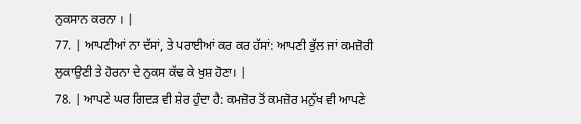ਨੁਕਸਾਨ ਕਰਨਾ । |
77. | ਆਪਣੀਆਂ ਨਾ ਦੱਸਾਂ, ਤੇ ਪਰਾਈਆਂ ਕਰ ਕਰ ਹੱਸਾਂ: ਆਪਣੀ ਭੁੱਲ ਜਾਂ ਕਮਜ਼ੋਰੀ ਲੁਕਾਉਣੀ ਤੇ ਹੋਰਨਾ ਦੇ ਨੁਕਸ ਕੱਢ ਕੇ ਖੁਸ਼ ਹੋਣਾ। |
78. | ਆਪਣੇ ਘਰ ਗਿਦੜ ਵੀ ਸ਼ੇਰ ਹੁੰਦਾ ਹੈ: ਕਮਜ਼ੋਰ ਤੋਂ ਕਮਜ਼ੋਰ ਮਨੁੱਖ ਵੀ ਆਪਣੇ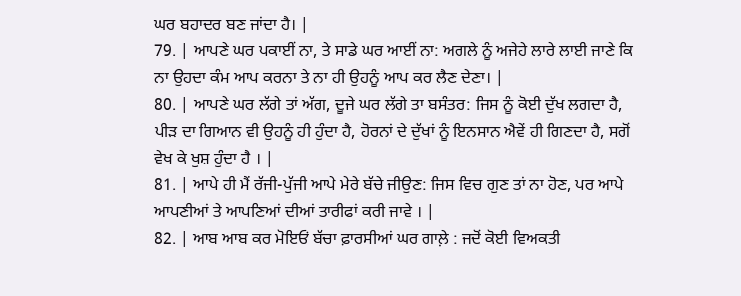ਘਰ ਬਹਾਦਰ ਬਣ ਜਾਂਦਾ ਹੈ। |
79. | ਆਪਣੇ ਘਰ ਪਕਾਈਂ ਨਾ, ਤੇ ਸਾਡੇ ਘਰ ਆਈਂ ਨਾ: ਅਗਲੇ ਨੂੰ ਅਜੇਹੇ ਲਾਰੇ ਲਾਈ ਜਾਣੇ ਕਿ ਨਾ ਉਹਦਾ ਕੰਮ ਆਪ ਕਰਨਾ ਤੇ ਨਾ ਹੀ ਉਹਨੂੰ ਆਪ ਕਰ ਲੈਣ ਦੇਣਾ। |
80. | ਆਪਣੇ ਘਰ ਲੱਗੇ ਤਾਂ ਅੱਗ, ਦੂਜੇ ਘਰ ਲੱਗੇ ਤਾ ਬਸੰਤਰ: ਜਿਸ ਨੂੰ ਕੋਈ ਦੁੱਖ ਲਗਦਾ ਹੈ, ਪੀੜ ਦਾ ਗਿਆਨ ਵੀ ਉਹਨੂੰ ਹੀ ਹੁੰਦਾ ਹੈ, ਹੋਰਨਾਂ ਦੇ ਦੁੱਖਾਂ ਨੂੰ ਇਨਸਾਨ ਐਵੇਂ ਹੀ ਗਿਣਦਾ ਹੈ, ਸਗੋਂ ਵੇਖ ਕੇ ਖੁਸ਼ ਹੁੰਦਾ ਹੈ । |
81. | ਆਪੇ ਹੀ ਮੈਂ ਰੱਜੀ-ਪੁੱਜੀ ਆਪੇ ਮੇਰੇ ਬੱਚੇ ਜੀਉਣ: ਜਿਸ ਵਿਚ ਗੁਣ ਤਾਂ ਨਾ ਹੋਣ, ਪਰ ਆਪੇ ਆਪਣੀਆਂ ਤੇ ਆਪਣਿਆਂ ਦੀਆਂ ਤਾਰੀਫਾਂ ਕਰੀ ਜਾਵੇ । |
82. | ਆਬ ਆਬ ਕਰ ਮੋਇਓਂ ਬੱਚਾ ਫ਼ਾਰਸੀਆਂ ਘਰ ਗਾਲ਼ੇ : ਜਦੋਂ ਕੋਈ ਵਿਅਕਤੀ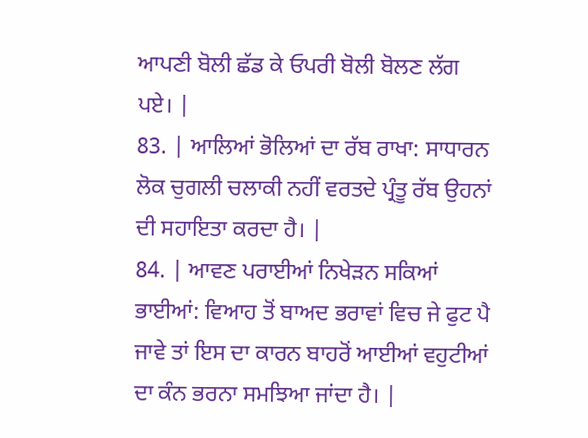ਆਪਣੀ ਬੋਲੀ ਛੱਡ ਕੇ ਓਪਰੀ ਬੋਲੀ ਬੋਲਣ ਲੱਗ ਪਏ। |
83. | ਆਲਿਆਂ ਭੋਲਿਆਂ ਦਾ ਰੱਬ ਰਾਖਾ: ਸਾਧਾਰਨ ਲੋਕ ਚੁਗਲੀ ਚਲਾਕੀ ਨਹੀਂ ਵਰਤਦੇ ਪ੍ਰੰਤੂ ਰੱਬ ਉਹਨਾਂ ਦੀ ਸਹਾਇਤਾ ਕਰਦਾ ਹੈ। |
84. | ਆਵਣ ਪਰਾਈਆਂ ਨਿਖੇੜਨ ਸਕਿਆਂ ਭਾਈਆਂ: ਵਿਆਹ ਤੋਂ ਬਾਅਦ ਭਰਾਵਾਂ ਵਿਚ ਜੇ ਫੁਟ ਪੈ ਜਾਵੇ ਤਾਂ ਇਸ ਦਾ ਕਾਰਨ ਬਾਹਰੋਂ ਆਈਆਂ ਵਹੁਟੀਆਂ ਦਾ ਕੰਨ ਭਰਨਾ ਸਮਝਿਆ ਜਾਂਦਾ ਹੈ। |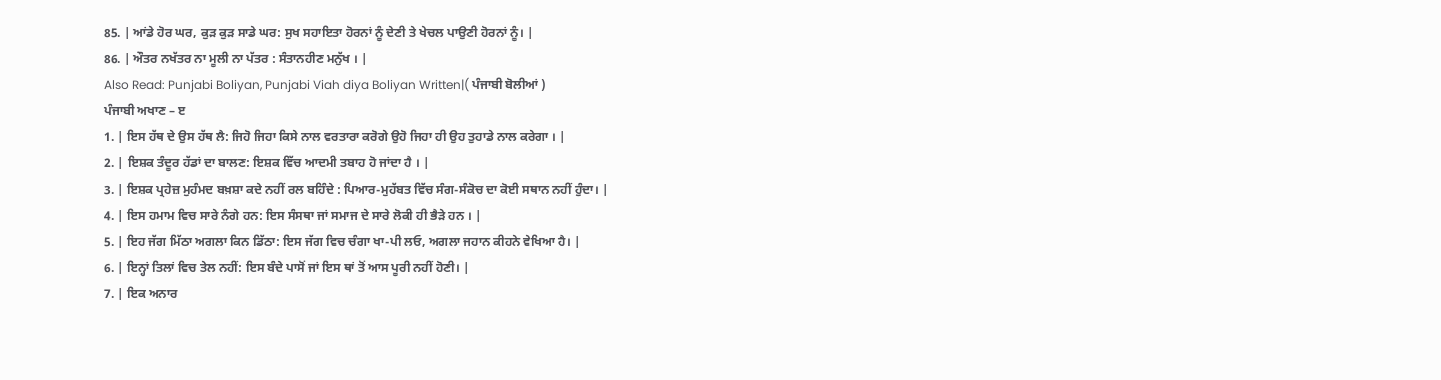85. | ਆਂਡੇ ਹੋਰ ਘਰ, ਕੁੜ ਕੁੜ ਸਾਡੇ ਘਰ: ਸੁਖ ਸਹਾਇਤਾ ਹੋਰਨਾਂ ਨੂੰ ਦੇਣੀ ਤੇ ਖੇਚਲ ਪਾਉਣੀ ਹੋਰਨਾਂ ਨੂੰ। |
86. | ਔਤਰ ਨਖੱਤਰ ਨਾ ਮੂਲੀ ਨਾ ਪੱਤਰ : ਸੰਤਾਨਹੀਣ ਮਨੁੱਖ । |
Also Read: Punjabi Boliyan, Punjabi Viah diya Boliyan Written|( ਪੰਜਾਬੀ ਬੋਲੀਆਂ )
ਪੰਜਾਬੀ ਅਖਾਣ – ੲ
1. | ਇਸ ਹੱਥ ਦੇ ਉਸ ਹੱਥ ਲੈ: ਜਿਹੋ ਜਿਹਾ ਕਿਸੇ ਨਾਲ ਵਰਤਾਰਾ ਕਰੋਗੇ ਉਹੋ ਜਿਹਾ ਹੀ ਉਹ ਤੁਹਾਡੇ ਨਾਲ ਕਰੇਗਾ । |
2. | ਇਸ਼ਕ ਤੰਦੂਰ ਹੱਡਾਂ ਦਾ ਬਾਲਣ: ਇਸ਼ਕ ਵਿੱਚ ਆਦਮੀ ਤਬਾਹ ਹੋ ਜਾਂਦਾ ਹੈ । |
3. | ਇਸ਼ਕ ਪ੍ਰਹੇਜ਼ ਮੁਹੰਮਦ ਬਖ਼ਸ਼ਾ ਕਦੇ ਨਹੀਂ ਰਲ ਬਹਿੰਦੇ : ਪਿਆਰ-ਮੁਹੱਬਤ ਵਿੱਚ ਸੰਗ-ਸੰਕੋਚ ਦਾ ਕੋਈ ਸਥਾਨ ਨਹੀਂ ਹੁੰਦਾ। |
4. | ਇਸ ਹਮਾਮ ਵਿਚ ਸਾਰੇ ਨੰਗੇ ਹਨ: ਇਸ ਸੰਸਥਾ ਜਾਂ ਸਮਾਜ ਦੇ ਸਾਰੇ ਲੋਕੀ ਹੀ ਭੈੜੇ ਹਨ । |
5. | ਇਹ ਜੱਗ ਮਿੱਠਾ ਅਗਲਾ ਕਿਨ ਡਿੱਠਾ: ਇਸ ਜੱਗ ਵਿਚ ਚੰਗਾ ਖਾ-ਪੀ ਲਓ, ਅਗਲਾ ਜਹਾਨ ਕੀਹਨੇ ਵੇਖਿਆ ਹੈ। |
6. | ਇਨ੍ਹਾਂ ਤਿਲਾਂ ਵਿਚ ਤੇਲ ਨਹੀਂ: ਇਸ ਬੰਦੇ ਪਾਸੋਂ ਜਾਂ ਇਸ ਥਾਂ ਤੋਂ ਆਸ ਪੂਰੀ ਨਹੀਂ ਹੋਣੀ। |
7. | ਇਕ ਅਨਾਰ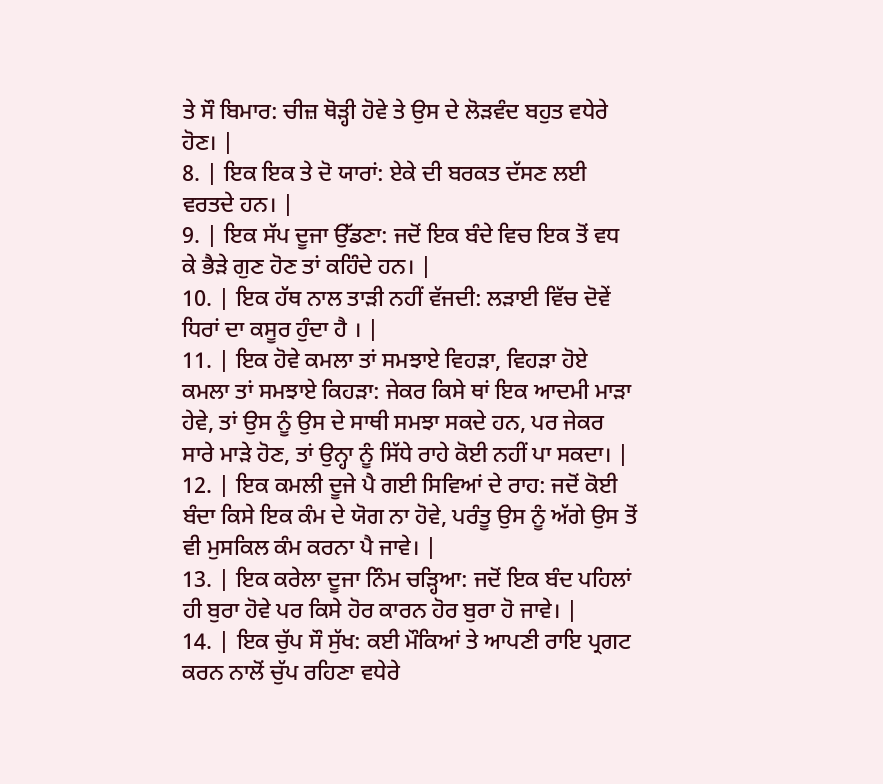ਤੇ ਸੌ ਬਿਮਾਰ: ਚੀਜ਼ ਥੋੜ੍ਹੀ ਹੋਵੇ ਤੇ ਉਸ ਦੇ ਲੋੜਵੰਦ ਬਹੁਤ ਵਧੇਰੇ ਹੋਣ। |
8. | ਇਕ ਇਕ ਤੇ ਦੋ ਯਾਰਾਂ: ਏਕੇ ਦੀ ਬਰਕਤ ਦੱਸਣ ਲਈ ਵਰਤਦੇ ਹਨ। |
9. | ਇਕ ਸੱਪ ਦੂਜਾ ਉੱਡਣਾ: ਜਦੋਂ ਇਕ ਬੰਦੇ ਵਿਚ ਇਕ ਤੋਂ ਵਧ ਕੇ ਭੈੜੇ ਗੁਣ ਹੋਣ ਤਾਂ ਕਹਿੰਦੇ ਹਨ। |
10. | ਇਕ ਹੱਥ ਨਾਲ ਤਾੜੀ ਨਹੀਂ ਵੱਜਦੀ: ਲੜਾਈ ਵਿੱਚ ਦੋਵੇਂ ਧਿਰਾਂ ਦਾ ਕਸੂਰ ਹੁੰਦਾ ਹੈ । |
11. | ਇਕ ਹੋਵੇ ਕਮਲਾ ਤਾਂ ਸਮਝਾਏ ਵਿਹੜਾ, ਵਿਹੜਾ ਹੋਏ ਕਮਲਾ ਤਾਂ ਸਮਝਾਏ ਕਿਹੜਾ: ਜੇਕਰ ਕਿਸੇ ਥਾਂ ਇਕ ਆਦਮੀ ਮਾੜਾ ਹੇਵੇ, ਤਾਂ ਉਸ ਨੂੰ ਉਸ ਦੇ ਸਾਥੀ ਸਮਝਾ ਸਕਦੇ ਹਨ, ਪਰ ਜੇਕਰ ਸਾਰੇ ਮਾੜੇ ਹੋਣ, ਤਾਂ ਉਨ੍ਹਾ ਨੂੰ ਸਿੱਧੇ ਰਾਹੇ ਕੋਈ ਨਹੀਂ ਪਾ ਸਕਦਾ। |
12. | ਇਕ ਕਮਲੀ ਦੂਜੇ ਪੈ ਗਈ ਸਿਵਿਆਂ ਦੇ ਰਾਹ: ਜਦੋਂ ਕੋਈ ਬੰਦਾ ਕਿਸੇ ਇਕ ਕੰਮ ਦੇ ਯੋਗ ਨਾ ਹੋਵੇ, ਪਰੰਤੂ ਉਸ ਨੂੰ ਅੱਗੇ ਉਸ ਤੋਂ ਵੀ ਮੁਸਕਿਲ ਕੰਮ ਕਰਨਾ ਪੈ ਜਾਵੇ। |
13. | ਇਕ ਕਰੇਲਾ ਦੂਜਾ ਨਿੰਮ ਚੜ੍ਹਿਆ: ਜਦੋਂ ਇਕ ਬੰਦ ਪਹਿਲਾਂ ਹੀ ਬੁਰਾ ਹੋਵੇ ਪਰ ਕਿਸੇ ਹੋਰ ਕਾਰਨ ਹੋਰ ਬੁਰਾ ਹੋ ਜਾਵੇ। |
14. | ਇਕ ਚੁੱਪ ਸੌ ਸੁੱਖ: ਕਈ ਮੌਕਿਆਂ ਤੇ ਆਪਣੀ ਰਾਇ ਪ੍ਰਗਟ ਕਰਨ ਨਾਲੋਂ ਚੁੱਪ ਰਹਿਣਾ ਵਧੇਰੇ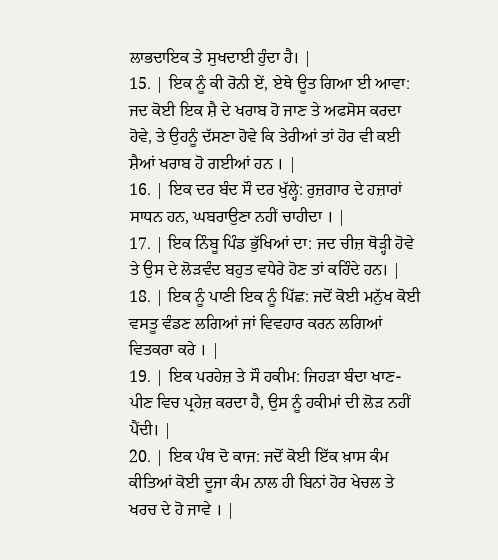ਲਾਭਦਾਇਕ ਤੇ ਸੁਖਦਾਈ ਹੁੰਦਾ ਹੈ। |
15. | ਇਕ ਨੂੰ ਕੀ ਰੋਨੀ ਏਂ, ਏਥੇ ਊਤ ਗਿਆ ਈ ਆਵਾ: ਜਦ ਕੋਈ ਇਕ ਸ਼ੈ ਦੇ ਖਰਾਬ ਹੋ ਜਾਣ ਤੇ ਅਫਸੋਸ ਕਰਦਾ ਹੋਵੇ, ਤੇ ਉਹਨੂੰ ਦੱਸਣਾ ਹੋਵੇ ਕਿ ਤੇਰੀਆਂ ਤਾਂ ਹੋਰ ਵੀ ਕਈ ਸ਼ੈਆਂ ਖਰਾਬ ਹੋ ਗਈਆਂ ਹਨ । |
16. | ਇਕ ਦਰ ਬੰਦ ਸੌ ਦਰ ਖੁੱਲ੍ਹੇ: ਰੁਜ਼ਗਾਰ ਦੇ ਹਜ਼ਾਰਾਂ ਸਾਧਨ ਹਨ, ਘਬਰਾਉਣਾ ਨਹੀਂ ਚਾਹੀਦਾ । |
17. | ਇਕ ਨਿੰਬੂ ਪਿੰਡ ਭੁੱਖਿਆਂ ਦਾ: ਜਦ ਚੀਜ਼ ਥੋੜ੍ਹੀ ਹੋਵੇ ਤੇ ਉਸ ਦੇ ਲੋੜਵੰਦ ਬਹੁਤ ਵਧੇਰੇ ਹੋਣ ਤਾਂ ਕਹਿੰਦੇ ਹਨ। |
18. | ਇਕ ਨੂੰ ਪਾਣੀ ਇਕ ਨੂੰ ਪਿੱਛ: ਜਦੋਂ ਕੋਈ ਮਨੁੱਖ ਕੋਈ ਵਸਤੂ ਵੰਡਣ ਲਗਿਆਂ ਜਾਂ ਵਿਵਹਾਰ ਕਰਨ ਲਗਿਆਂ ਵਿਤਕਰਾ ਕਰੇ । |
19. | ਇਕ ਪਰਹੇਜ਼ ਤੇ ਸੌ ਹਕੀਮ: ਜਿਹੜਾ ਬੰਦਾ ਖਾਣ-ਪੀਣ ਵਿਚ ਪ੍ਰਹੇਜ਼ ਕਰਦਾ ਹੈ, ਉਸ ਨੂੰ ਹਕੀਮਾਂ ਦੀ ਲੋੜ ਨਹੀਂ ਪੈਂਦੀ। |
20. | ਇਕ ਪੰਥ ਦੋ ਕਾਜ: ਜਦੋਂ ਕੋਈ ਇੱਕ ਖ਼ਾਸ ਕੰਮ ਕੀਤਿਆਂ ਕੋਈ ਦੂਜਾ ਕੰਮ ਨਾਲ ਹੀ ਬਿਨਾਂ ਹੋਰ ਖੇਚਲ ਤੇ ਖਰਚ ਦੇ ਹੋ ਜਾਵੇ । |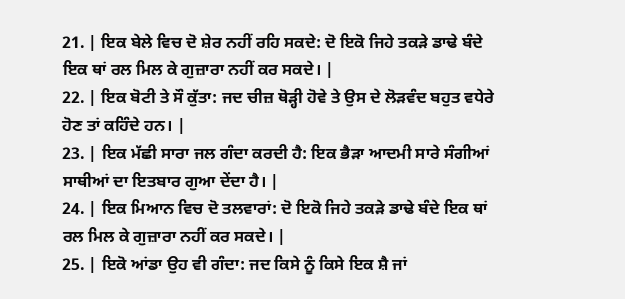21. | ਇਕ ਬੇਲੇ ਵਿਚ ਦੋ ਸ਼ੇਰ ਨਹੀਂ ਰਹਿ ਸਕਦੇ: ਦੋ ਇਕੋ ਜਿਹੇ ਤਕੜੇ ਡਾਢੇ ਬੰਦੇ ਇਕ ਥਾਂ ਰਲ ਮਿਲ ਕੇ ਗੁਜ਼ਾਰਾ ਨਹੀਂ ਕਰ ਸਕਦੇ। |
22. | ਇਕ ਬੋਟੀ ਤੇ ਸੌ ਕੁੱਤਾ: ਜਦ ਚੀਜ਼ ਥੋੜ੍ਹੀ ਹੋਵੇ ਤੇ ਉਸ ਦੇ ਲੋੜਵੰਦ ਬਹੁਤ ਵਧੇਰੇ ਹੋਣ ਤਾਂ ਕਹਿੰਦੇ ਹਨ। |
23. | ਇਕ ਮੱਛੀ ਸਾਰਾ ਜਲ ਗੰਦਾ ਕਰਦੀ ਹੈ: ਇਕ ਭੈੜਾ ਆਦਮੀ ਸਾਰੇ ਸੰਗੀਆਂ ਸਾਥੀਆਂ ਦਾ ਇਤਬਾਰ ਗੁਆ ਦੇਂਦਾ ਹੈ। |
24. | ਇਕ ਮਿਆਨ ਵਿਚ ਦੋ ਤਲਵਾਰਾਂ: ਦੋ ਇਕੋ ਜਿਹੇ ਤਕੜੇ ਡਾਢੇ ਬੰਦੇ ਇਕ ਥਾਂ ਰਲ ਮਿਲ ਕੇ ਗੁਜ਼ਾਰਾ ਨਹੀਂ ਕਰ ਸਕਦੇ। |
25. | ਇਕੋ ਆਂਡਾ ਉਹ ਵੀ ਗੰਦਾ: ਜਦ ਕਿਸੇ ਨੂੰ ਕਿਸੇ ਇਕ ਸ਼ੈ ਜਾਂ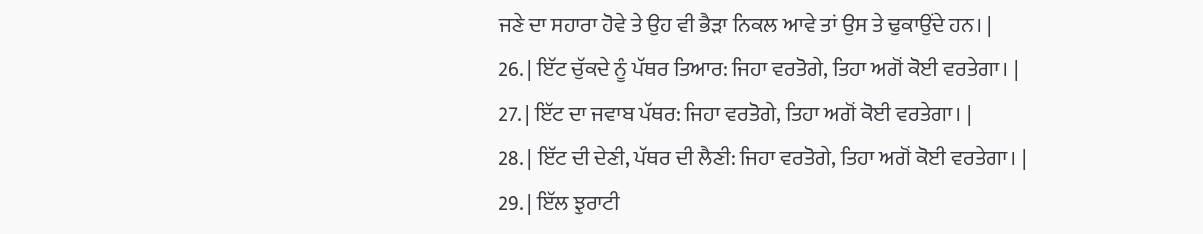ਜਣੇ ਦਾ ਸਹਾਰਾ ਹੋਵੇ ਤੇ ਉਹ ਵੀ ਭੈੜਾ ਨਿਕਲ ਆਵੇ ਤਾਂ ਉਸ ਤੇ ਢੁਕਾਉਂਦੇ ਹਨ। |
26. | ਇੱਟ ਚੁੱਕਦੇ ਨੂੰ ਪੱਥਰ ਤਿਆਰ: ਜਿਹਾ ਵਰਤੋਗੇ, ਤਿਹਾ ਅਗੋਂ ਕੋਈ ਵਰਤੇਗਾ। |
27. | ਇੱਟ ਦਾ ਜਵਾਬ ਪੱਥਰ: ਜਿਹਾ ਵਰਤੋਗੇ, ਤਿਹਾ ਅਗੋਂ ਕੋਈ ਵਰਤੇਗਾ। |
28. | ਇੱਟ ਦੀ ਦੇਣੀ, ਪੱਥਰ ਦੀ ਲੈਣੀ: ਜਿਹਾ ਵਰਤੋਗੇ, ਤਿਹਾ ਅਗੋਂ ਕੋਈ ਵਰਤੇਗਾ। |
29. | ਇੱਲ ਝੁਰਾਟੀ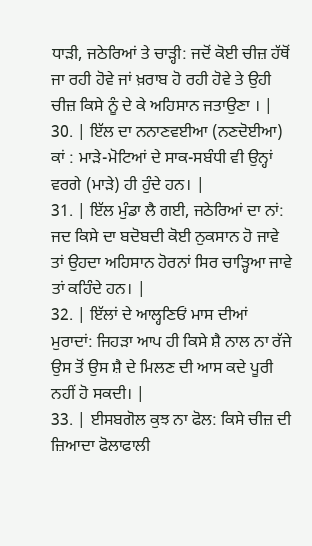ਧਾੜੀ, ਜਠੇਰਿਆਂ ਤੇ ਚਾੜ੍ਹੀ: ਜਦੋਂ ਕੋਈ ਚੀਜ਼ ਹੱਥੋਂ ਜਾ ਰਹੀ ਹੋਵੇ ਜਾਂ ਖ਼ਰਾਬ ਹੋ ਰਹੀ ਹੋਵੇ ਤੇ ਉਹੀ ਚੀਜ਼ ਕਿਸੇ ਨੂੰ ਦੇ ਕੇ ਅਹਿਸਾਨ ਜਤਾਉਣਾ । |
30. | ਇੱਲ ਦਾ ਨਨਾਣਵਈਆ (ਨਣਦੋਈਆ) ਕਾਂ : ਮਾੜੇ-ਮੋਟਿਆਂ ਦੇ ਸਾਕ-ਸਬੰਧੀ ਵੀ ਉਨ੍ਹਾਂ ਵਰਗੇ (ਮਾੜੇ) ਹੀ ਹੁੰਦੇ ਹਨ। |
31. | ਇੱਲ ਮੁੰਡਾ ਲੈ ਗਈ, ਜਠੇਰਿਆਂ ਦਾ ਨਾਂ: ਜਦ ਕਿਸੇ ਦਾ ਬਦੋਬਦੀ ਕੋਈ ਨੁਕਸਾਨ ਹੋ ਜਾਵੇ ਤਾਂ ਉਹਦਾ ਅਹਿਸਾਨ ਹੋਰਨਾਂ ਸਿਰ ਚਾੜ੍ਹਿਆ ਜਾਵੇ ਤਾਂ ਕਹਿੰਦੇ ਹਨ। |
32. | ਇੱਲਾਂ ਦੇ ਆਲ੍ਹਣਿਓਂ ਮਾਸ ਦੀਆਂ ਮੁਰਾਦਾਂ: ਜਿਹੜਾ ਆਪ ਹੀ ਕਿਸੇ ਸ਼ੈ ਨਾਲ ਨਾ ਰੱਜੇ ਉਸ ਤੋਂ ਉਸ ਸ਼ੈ ਦੇ ਮਿਲਣ ਦੀ ਆਸ ਕਦੇ ਪੂਰੀ ਨਹੀਂ ਹੋ ਸਕਦੀ। |
33. | ਈਸਬਗੋਲ ਕੁਝ ਨਾ ਫੋਲ: ਕਿਸੇ ਚੀਜ਼ ਦੀ ਜ਼ਿਆਦਾ ਫੋਲਾਫਾਲੀ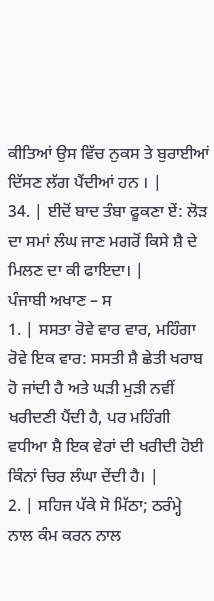ਕੀਤਿਆਂ ਉਸ ਵਿੱਚ ਨੁਕਸ ਤੇ ਬੁਰਾਈਆਂ ਦਿੱਸਣ ਲੱਗ ਪੈਂਦੀਆਂ ਹਨ । |
34. | ਈਦੋਂ ਬਾਦ ਤੰਬਾ ਫੂਕਣਾ ਏਂ: ਲੋੜ ਦਾ ਸਮਾਂ ਲੰਘ ਜਾਣ ਮਗਰੋਂ ਕਿਸੇ ਸ਼ੈ ਦੇ ਮਿਲਣ ਦਾ ਕੀ ਫਾਇਦਾ। |
ਪੰਜਾਬੀ ਅਖਾਣ – ਸ
1. | ਸਸਤਾ ਰੋਵੇ ਵਾਰ ਵਾਰ, ਮਹਿੰਗਾ ਰੋਵੇ ਇਕ ਵਾਰ: ਸਸਤੀ ਸ਼ੈ ਛੇਤੀ ਖਰਾਬ ਹੋ ਜਾਂਦੀ ਹੈ ਅਤੇ ਘੜੀ ਮੁੜੀ ਨਵੀਂ ਖਰੀਦਣੀ ਪੈਂਦੀ ਹੈ, ਪਰ ਮਹਿੰਗੀ ਵਧੀਆ ਸ਼ੈ ਇਕ ਵੇਰਾਂ ਦੀ ਖਰੀਦੀ ਹੋਈ ਕਿੰਨਾਂ ਚਿਰ ਲੰਘਾ ਦੇਂਦੀ ਹੈ। |
2. | ਸਹਿਜ ਪੱਕੇ ਸੋ ਮਿੱਠਾ; ਠਰੰਮ੍ਹੇ ਨਾਲ ਕੰਮ ਕਰਨ ਨਾਲ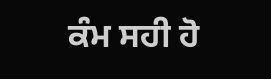ਕੰਮ ਸਹੀ ਹੋ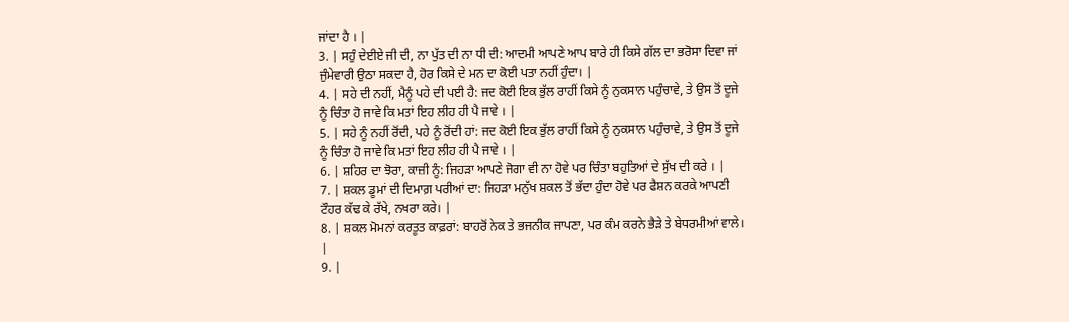ਜਾਂਦਾ ਹੈ । |
3. | ਸਹੁੰ ਦੇਈਏ ਜੀ ਦੀ, ਨਾ ਪੁੱਤ ਦੀ ਨਾ ਧੀ ਦੀ: ਆਦਮੀ ਆਪਣੇ ਆਪ ਬਾਰੇ ਹੀ ਕਿਸੇ ਗੱਲ ਦਾ ਭਰੋਸਾ ਦਿਵਾ ਜਾਂ ਜੁੰਮੇਵਾਰੀ ਉਠਾ ਸਕਦਾ ਹੈ, ਹੋਰ ਕਿਸੇ ਦੇ ਮਨ ਦਾ ਕੋਈ ਪਤਾ ਨਹੀਂ ਹੁੰਦਾ। |
4. | ਸਹੇ ਦੀ ਨਹੀਂ, ਮੈਨੂੰ ਪਹੇ ਦੀ ਪਈ ਹੈ: ਜਦ ਕੋਈ ਇਕ ਭੁੱਲ ਰਾਹੀਂ ਕਿਸੇ ਨੂੰ ਨੁਕਸਾਨ ਪਹੁੰਚਾਵੇ, ਤੇ ਉਸ ਤੋਂ ਦੂਜੇ ਨੂੰ ਚਿੰਤਾ ਹੋ ਜਾਵੇ ਕਿ ਮਤਾਂ ਇਹ ਲੀਹ ਹੀ ਪੈ ਜਾਵੇ । |
5. | ਸਹੇ ਨੂੰ ਨਹੀਂ ਰੋਂਦੀ, ਪਹੇ ਨੂੰ ਰੋਂਦੀ ਹਾਂ: ਜਦ ਕੋਈ ਇਕ ਭੁੱਲ ਰਾਹੀਂ ਕਿਸੇ ਨੂੰ ਨੁਕਸਾਨ ਪਹੁੰਚਾਵੇ, ਤੇ ਉਸ ਤੋਂ ਦੂਜੇ ਨੂੰ ਚਿੰਤਾ ਹੋ ਜਾਵੇ ਕਿ ਮਤਾਂ ਇਹ ਲੀਹ ਹੀ ਪੈ ਜਾਵੇ । |
6. | ਸ਼ਹਿਰ ਦਾ ਝੋਰਾ, ਕਾਜ਼ੀ ਨੂੰ: ਜਿਹੜਾ ਆਪਣੇ ਜੋਗਾ ਵੀ ਨਾ ਹੋਵੇ ਪਰ ਚਿੰਤਾ ਬਹੁਤਿਆਂ ਦੇ ਸੁੱਖ ਦੀ ਕਰੇ । |
7. | ਸ਼ਕਲ ਡੂਮਾਂ ਦੀ ਦਿਮਾਗ਼ ਪਰੀਆਂ ਦਾ: ਜਿਹੜਾ ਮਨੁੱਖ ਸ਼ਕਲ ਤੋਂ ਭੱਦਾ ਹੁੰਦਾ ਹੋਵੇ ਪਰ ਫੈਸ਼ਨ ਕਰਕੇ ਆਪਣੀ ਟੌਹਰ ਕੱਢ ਕੇ ਰੱਖੇ, ਨਖਰਾ ਕਰੇ। |
8. | ਸ਼ਕਲ ਮੋਮਨਾਂ ਕਰਤੂਤ ਕਾਫ਼ਰਾਂ: ਬਾਹਰੋਂ ਨੇਕ ਤੇ ਭਜਨੀਕ ਜਾਪਣਾ, ਪਰ ਕੰਮ ਕਰਨੇ ਭੈੜੇ ਤੇ ਬੇਧਰਮੀਆਂ ਵਾਲੇ। |
9. |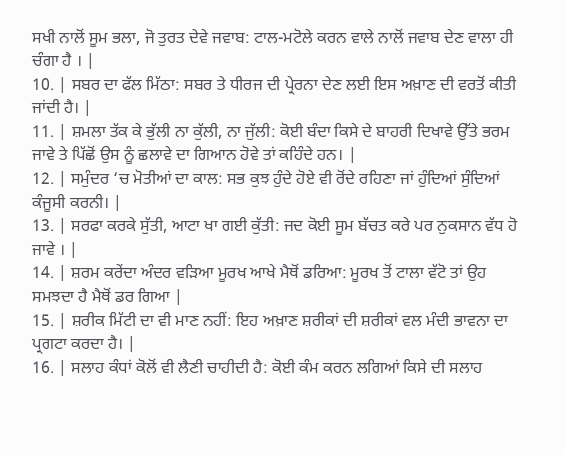ਸਖੀ ਨਾਲੋਂ ਸੂਮ ਭਲਾ, ਜੋ ਤੁਰਤ ਦੇਵੇ ਜਵਾਬ: ਟਾਲ-ਮਟੋਲੇ ਕਰਨ ਵਾਲੇ ਨਾਲੋਂ ਜਵਾਬ ਦੇਣ ਵਾਲਾ ਹੀ ਚੰਗਾ ਹੈ । |
10. | ਸਬਰ ਦਾ ਫੱਲ ਮਿੱਠਾ: ਸਬਰ ਤੇ ਧੀਰਜ ਦੀ ਪ੍ਰੇਰਨਾ ਦੇਣ ਲਈ ਇਸ ਅਖ਼ਾਣ ਦੀ ਵਰਤੋਂ ਕੀਤੀ ਜਾਂਦੀ ਹੈ। |
11. | ਸ਼ਮਲਾ ਤੱਕ ਕੇ ਭੁੱਲੀ ਨਾ ਕੁੱਲੀ, ਨਾ ਜੁੱਲੀ: ਕੋਈ ਬੰਦਾ ਕਿਸੇ ਦੇ ਬਾਹਰੀ ਦਿਖਾਵੇ ਉੱਤੇ ਭਰਮ ਜਾਵੇ ਤੇ ਪਿੱਛੋਂ ਉਸ ਨੂੰ ਛਲਾਵੇ ਦਾ ਗਿਆਨ ਹੋਵੇ ਤਾਂ ਕਹਿੰਦੇ ਹਨ। |
12. | ਸਮੁੰਦਰ ‘ਚ ਮੋਤੀਆਂ ਦਾ ਕਾਲ: ਸਭ ਕੁਝ ਹੁੰਦੇ ਹੋਏ ਵੀ ਰੋਂਦੇ ਰਹਿਣਾ ਜਾਂ ਹੁੰਦਿਆਂ ਸੁੰਦਿਆਂ ਕੰਜੂਸੀ ਕਰਨੀ। |
13. | ਸਰਫਾ ਕਰਕੇ ਸੁੱਤੀ, ਆਟਾ ਖਾ ਗਈ ਕੁੱਤੀ: ਜਦ ਕੋਈ ਸੂਮ ਬੱਚਤ ਕਰੇ ਪਰ ਨੁਕਸਾਨ ਵੱਧ ਹੋ ਜਾਵੇ । |
14. | ਸ਼ਰਮ ਕਰੇਂਦਾ ਅੰਦਰ ਵੜਿਆ ਮੂਰਖ ਆਖੇ ਮੈਥੋਂ ਡਰਿਆ: ਮੂਰਖ ਤੋਂ ਟਾਲਾ ਵੱਟੋ ਤਾਂ ਉਹ ਸਮਝਦਾ ਹੈ ਮੈਥੋਂ ਡਰ ਗਿਆ |
15. | ਸ਼ਰੀਕ ਮਿੱਟੀ ਦਾ ਵੀ ਮਾਣ ਨਹੀਂ: ਇਹ ਅਖ਼ਾਣ ਸ਼ਰੀਕਾਂ ਦੀ ਸ਼ਰੀਕਾਂ ਵਲ ਮੰਦੀ ਭਾਵਨਾ ਦਾ ਪ੍ਰਗਟਾ ਕਰਦਾ ਹੈ। |
16. | ਸਲਾਹ ਕੰਧਾਂ ਕੋਲੋਂ ਵੀ ਲੈਣੀ ਚਾਹੀਦੀ ਹੈ: ਕੋਈ ਕੰਮ ਕਰਨ ਲਗਿਆਂ ਕਿਸੇ ਦੀ ਸਲਾਹ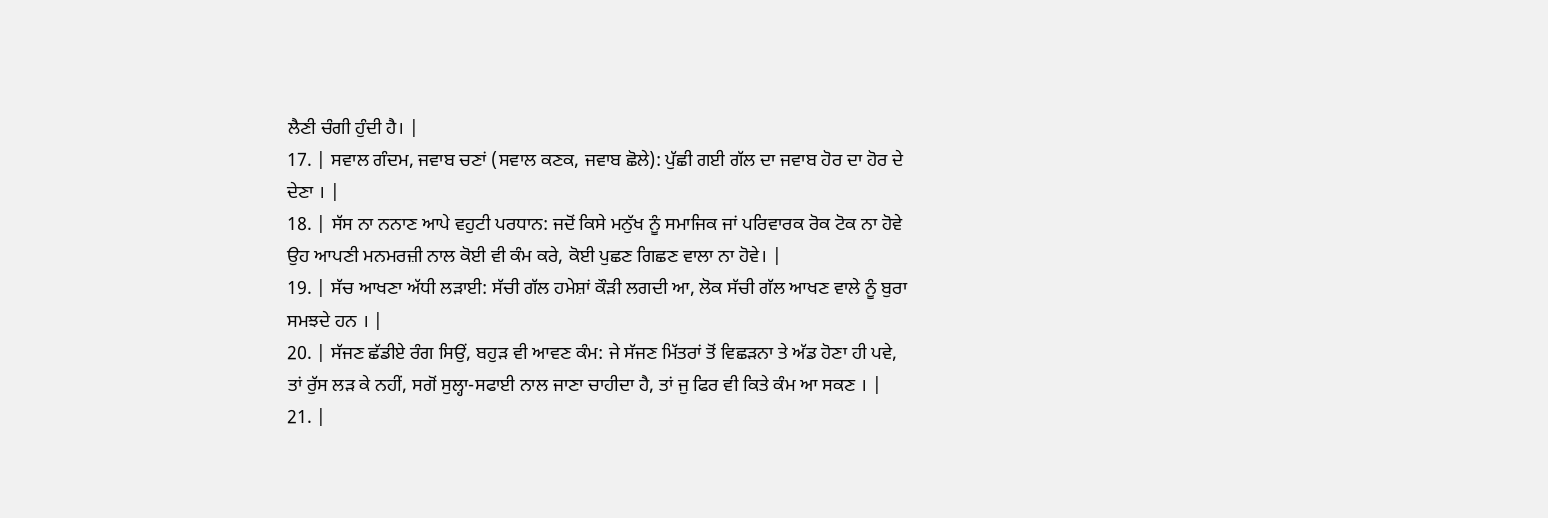ਲੈਣੀ ਚੰਗੀ ਹੁੰਦੀ ਹੈ। |
17. | ਸਵਾਲ ਗੰਦਮ, ਜਵਾਬ ਚਣਾਂ (ਸਵਾਲ ਕਣਕ, ਜਵਾਬ ਛੋਲੇ): ਪੁੱਛੀ ਗਈ ਗੱਲ ਦਾ ਜਵਾਬ ਹੋਰ ਦਾ ਹੋਰ ਦੇ ਦੇਣਾ । |
18. | ਸੱਸ ਨਾ ਨਨਾਣ ਆਪੇ ਵਹੁਟੀ ਪਰਧਾਨ: ਜਦੋਂ ਕਿਸੇ ਮਨੁੱਖ ਨੂੰ ਸਮਾਜਿਕ ਜਾਂ ਪਰਿਵਾਰਕ ਰੋਕ ਟੋਕ ਨਾ ਹੋਵੇ ਉਹ ਆਪਣੀ ਮਨਮਰਜ਼ੀ ਨਾਲ ਕੋਈ ਵੀ ਕੰਮ ਕਰੇ, ਕੋਈ ਪੁਛਣ ਗਿਛਣ ਵਾਲਾ ਨਾ ਹੋਵੇ। |
19. | ਸੱਚ ਆਖਣਾ ਅੱਧੀ ਲੜਾਈ: ਸੱਚੀ ਗੱਲ ਹਮੇਸ਼ਾਂ ਕੌੜੀ ਲਗਦੀ ਆ, ਲੋਕ ਸੱਚੀ ਗੱਲ ਆਖਣ ਵਾਲੇ ਨੂੰ ਬੁਰਾ ਸਮਝਦੇ ਹਨ । |
20. | ਸੱਜਣ ਛੱਡੀਏ ਰੰਗ ਸਿਉਂ, ਬਹੁੜ ਵੀ ਆਵਣ ਕੰਮ: ਜੇ ਸੱਜਣ ਮਿੱਤਰਾਂ ਤੋਂ ਵਿਛੜਨਾ ਤੇ ਅੱਡ ਹੋਣਾ ਹੀ ਪਵੇ, ਤਾਂ ਰੁੱਸ ਲੜ ਕੇ ਨਹੀਂ, ਸਗੋਂ ਸੁਲ੍ਹਾ-ਸਫਾਈ ਨਾਲ ਜਾਣਾ ਚਾਹੀਦਾ ਹੈ, ਤਾਂ ਜੁ ਫਿਰ ਵੀ ਕਿਤੇ ਕੰਮ ਆ ਸਕਣ । |
21. |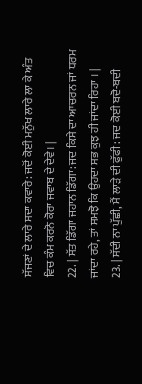ਸੱਜਣਾਂ ਦੇ ਲਾਰੇ ਸਦਾ ਕਵਾਰੇ: ਜਦੋਂ ਕੋਈ ਮਨੁੱਖ ਲਾਰੇ ਲਾ ਕੇ ਅੰਤ ਵਿਚ ਕੰਮ ਕਰਨੋ ਕੋਰਾ ਜਵਾਬ ਦੇ ਦੇਵੇ। |
22. | ਸੱਤ ਡਿੱਗਾ ਜਹਾਨ ਡਿੱਗਾ: ਜਦ ਕਿਸੇ ਦਾ ਆਚਰਨ ਜਾਂ ਧਰਮ ਜਾਂਦਾ ਰਹੇ, ਤਾਂ ਸਮਝੋ ਕਿ ਉਹਦਾ ਸਭ ਕੁਝ ਹੀ ਜਾਂਦਾ ਰਿਹਾ । |
23. | ਸੱਦੀ ਨਾ ਪੁੱਛੀ, ਮੈਂ ਲਾੜੇ ਦੀ ਫੁੱਫੀ: ਜਦ ਕੋਈ ਬਦੋ-ਬਦੀ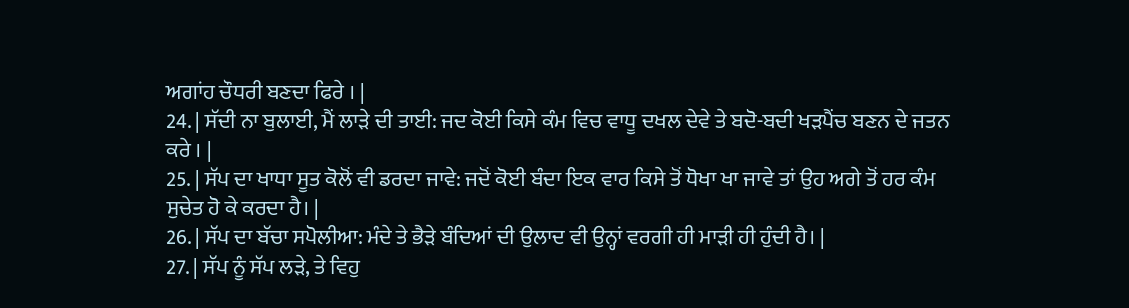ਅਗਾਂਹ ਚੌਧਰੀ ਬਣਦਾ ਫਿਰੇ । |
24. | ਸੱਦੀ ਨਾ ਬੁਲਾਈ, ਮੈਂ ਲਾੜੇ ਦੀ ਤਾਈ: ਜਦ ਕੋਈ ਕਿਸੇ ਕੰਮ ਵਿਚ ਵਾਧੂ ਦਖਲ ਦੇਵੇ ਤੇ ਬਦੋ-ਬਦੀ ਖੜਪੈਂਚ ਬਣਨ ਦੇ ਜਤਨ ਕਰੇ । |
25. | ਸੱਪ ਦਾ ਖਾਧਾ ਸੂਤ ਕੋਲੋਂ ਵੀ ਡਰਦਾ ਜਾਵੇ: ਜਦੋਂ ਕੋਈ ਬੰਦਾ ਇਕ ਵਾਰ ਕਿਸੇ ਤੋਂ ਧੋਖਾ ਖਾ ਜਾਵੇ ਤਾਂ ਉਹ ਅਗੇ ਤੋਂ ਹਰ ਕੰਮ ਸੁਚੇਤ ਹੋ ਕੇ ਕਰਦਾ ਹੈ। |
26. | ਸੱਪ ਦਾ ਬੱਚਾ ਸਪੋਲੀਆ: ਮੰਦੇ ਤੇ ਭੈੜੇ ਬੰਦਿਆਂ ਦੀ ਉਲਾਦ ਵੀ ਉਨ੍ਹਾਂ ਵਰਗੀ ਹੀ ਮਾੜੀ ਹੀ ਹੁੰਦੀ ਹੈ। |
27. | ਸੱਪ ਨੂੰ ਸੱਪ ਲੜੇ, ਤੇ ਵਿਹੁ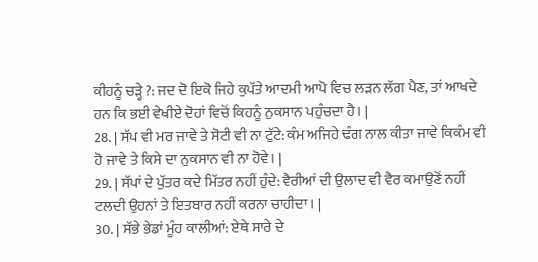ਕੀਹਨੂੰ ਚੜ੍ਹੇ ?: ਜਦ ਦੋ ਇਕੋ ਜਿਹੇ ਕੁਪੱਤੇ ਆਦਮੀ ਆਪੋ ਵਿਚ ਲੜਨ ਲੱਗ ਪੈਣ, ਤਾਂ ਆਖਦੇ ਹਨ ਕਿ ਭਈ ਵੇਖੀਏ ਦੋਹਾਂ ਵਿਚੋਂ ਕਿਹਨੂੰ ਨੁਕਸਾਨ ਪਹੁੰਚਦਾ ਹੈ। |
28. | ਸੱਪ ਵੀ ਮਰ ਜਾਵੇ ਤੇ ਸੋਟੀ ਵੀ ਨਾ ਟੁੱਟੇ: ਕੰਮ ਅਜਿਹੇ ਢੰਗ ਨਾਲ ਕੀਤਾ ਜਾਵੇ ਕਿਕੰਮ ਵੀ ਹੋ ਜਾਵੇ ਤੇ ਕਿਸੇ ਦਾ ਨੁਕਸਾਨ ਵੀ ਨਾ ਹੋਵੇ। |
29. | ਸੱਪਾਂ ਦੇ ਪੁੱਤਰ ਕਦੇ ਮਿੱਤਰ ਨਹੀਂ ਹੁੰਦੇ: ਵੈਰੀਆਂ ਦੀ ਉਲਾਦ ਵੀ ਵੈਰ ਕਮਾਉਣੋਂ ਨਹੀਂ ਟਲਦੀ ਉਹਨਾਂ ਤੇ ਇਤਬਾਰ ਨਹੀਂ ਕਰਨਾ ਚਾਹੀਦਾ। |
30. | ਸੱਭੇ ਭੇਡਾਂ ਮੂੰਹ ਕਾਲੀਆਂ: ਏਥੇ ਸਾਰੇ ਦੇ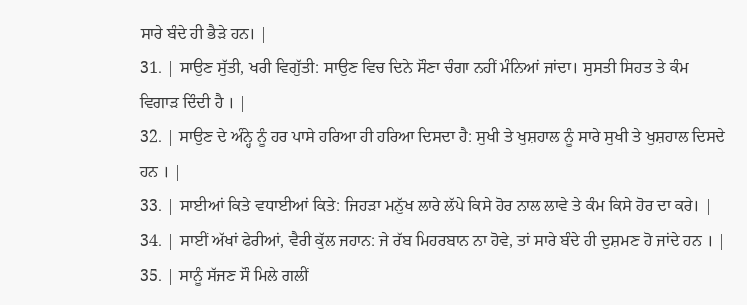ਸਾਰੇ ਬੰਦੇ ਹੀ ਭੈੜੇ ਹਨ। |
31. | ਸਾਉਣ ਸੁੱਤੀ, ਖਰੀ ਵਿਗੁੱਤੀ: ਸਾਉਣ ਵਿਚ ਦਿਨੇ ਸੌਣਾ ਚੰਗਾ ਨਹੀਂ ਮੰਨਿਆਂ ਜਾਂਦਾ। ਸੁਸਤੀ ਸਿਹਤ ਤੇ ਕੰਮ ਵਿਗਾੜ ਦਿੰਦੀ ਹੈ । |
32. | ਸਾਉਣ ਦੇ ਅੰਨ੍ਹੇ ਨੂੰ ਹਰ ਪਾਸੇ ਹਰਿਆ ਹੀ ਹਰਿਆ ਦਿਸਦਾ ਹੈ: ਸੁਖੀ ਤੇ ਖੁਸ਼ਹਾਲ ਨੂੰ ਸਾਰੇ ਸੁਖੀ ਤੇ ਖੁਸ਼ਹਾਲ ਦਿਸਦੇ ਹਨ । |
33. | ਸਾਈਆਂ ਕਿਤੇ ਵਧਾਈਆਂ ਕਿਤੇ: ਜਿਹੜਾ ਮਨੁੱਖ ਲਾਰੇ ਲੱਪੇ ਕਿਸੇ ਹੋਰ ਨਾਲ ਲਾਵੇ ਤੇ ਕੰਮ ਕਿਸੇ ਹੋਰ ਦਾ ਕਰੇ। |
34. | ਸਾਈਂ ਅੱਖਾਂ ਫੇਰੀਆਂ, ਵੈਰੀ ਕੁੱਲ ਜਹਾਨ: ਜੇ ਰੱਬ ਮਿਹਰਬਾਨ ਨਾ ਹੋਵੇ, ਤਾਂ ਸਾਰੇ ਬੰਦੇ ਹੀ ਦੁਸ਼ਮਣ ਹੋ ਜਾਂਦੇ ਹਨ । |
35. | ਸਾਨੂੰ ਸੱਜਣ ਸੌ ਮਿਲੇ ਗਲੀਂ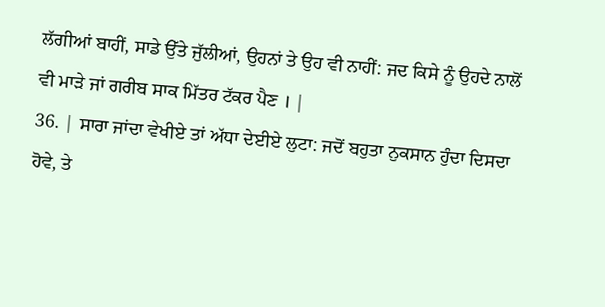ਲੱਗੀਆਂ ਬਾਹੀਂ, ਸਾਡੇ ਉੱਤੇ ਜੁੱਲੀਆਂ, ਉਹਨਾਂ ਤੇ ਉਹ ਵੀ ਨਾਹੀਂ: ਜਦ ਕਿਸੇ ਨੂੰ ਉਹਦੇ ਨਾਲੋਂ ਵੀ ਮਾੜੇ ਜਾਂ ਗਰੀਬ ਸਾਕ ਮਿੱਤਰ ਟੱਕਰ ਪੈਣ । |
36. | ਸਾਰਾ ਜਾਂਦਾ ਵੇਖੀਏ ਤਾਂ ਅੱਧਾ ਦੇਈਏ ਲੁਟਾ: ਜਦੋਂ ਬਹੁਤਾ ਨੁਕਸਾਨ ਹੁੰਦਾ ਦਿਸਦਾ ਹੋਵੇ, ਤੇ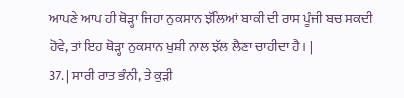ਆਪਣੇ ਆਪ ਹੀ ਥੋੜ੍ਹਾ ਜਿਹਾ ਨੁਕਸਾਨ ਝੱਲਿਆਂ ਬਾਕੀ ਦੀ ਰਾਸ ਪੂੰਜੀ ਬਚ ਸਕਦੀ ਹੋਵੇ, ਤਾਂ ਇਹ ਥੋੜ੍ਹਾ ਨੁਕਸਾਨ ਖੁਸ਼ੀ ਨਾਲ ਝੱਲ ਲੈਣਾ ਚਾਹੀਦਾ ਹੈ। |
37. | ਸਾਰੀ ਰਾਤ ਭੰਨੀ, ਤੇ ਕੁੜੀ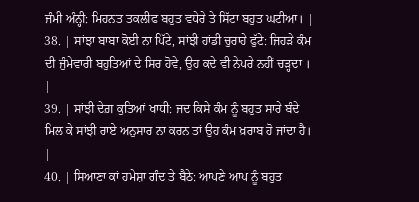ਜੰਮੀ ਅੰਨ੍ਹੀ: ਮਿਹਨਤ ਤਕਲੀਫ ਬਹੁਤ ਵਧੇਰੇ ਤੇ ਸਿੱਟਾ ਬਹੁਤ ਘਟੀਆ। |
38. | ਸਾਂਝਾ ਬਾਬਾ ਕੋਈ ਨਾ ਪਿੱਟੇ, ਸਾਂਝੀ ਹਾਂਡੀ ਚੁਰਾਹੇ ਫੁੱਟੇ: ਜਿਹੜੇ ਕੰਮ ਦੀ ਜੁੰਮੇਵਾਰੀ ਬਹੁਤਿਆਂ ਦੇ ਸਿਰ ਹੋਵੇ, ਉਹ ਕਦੇ ਵੀ ਨੇਪਰੇ ਨਹੀਂ ਚੜ੍ਹਦਾ । |
39. | ਸਾਂਝੀ ਦੇਗ਼ ਕੁਤਿਆਂ ਖਾਧੀ: ਜਦ ਕਿਸੇ ਕੰਮ ਨੂੰ ਬਹੁਤ ਸਾਰੇ ਬੰਦੇ ਮਿਲ ਕੇ ਸਾਂਝੀ ਰਾਏ ਅਨੁਸਾਰ ਨਾ ਕਰਨ ਤਾਂ ਉਹ ਕੰਮ ਖ਼ਰਾਬ ਹੋ ਜਾਂਦਾ ਹੈ। |
40. | ਸਿਆਣਾ ਕਾਂ ਹਮੇਸ਼ਾ ਗੰਦ ਤੇ ਬੈਠੇ: ਆਪਣੇ ਆਪ ਨੂੰ ਬਹੁਤ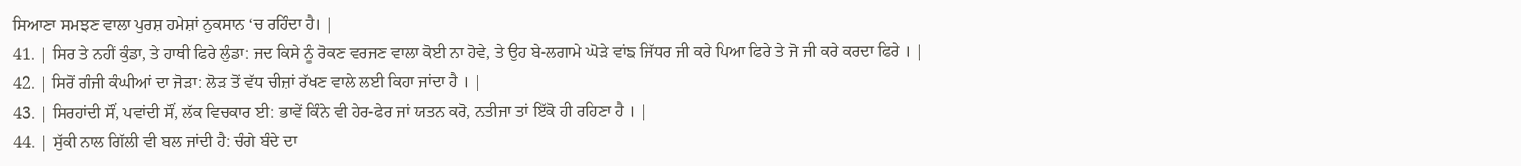ਸਿਆਣਾ ਸਮਝਣ ਵਾਲਾ ਪੁਰਸ਼ ਹਮੇਸ਼ਾਂ ਨੁਕਸਾਨ ‘ਚ ਰਹਿੰਦਾ ਹੈ। |
41. | ਸਿਰ ਤੇ ਨਹੀਂ ਕੁੰਡਾ, ਤੇ ਹਾਥੀ ਫਿਰੇ ਲੁੰਡਾ: ਜਦ ਕਿਸੇ ਨੂੰ ਰੋਕਣ ਵਰਜਣ ਵਾਲਾ ਕੋਈ ਨਾ ਹੋਵੇ, ਤੇ ਉਹ ਬੇ-ਲਗਾਮੇ ਘੋੜੇ ਵਾਂਙ ਜਿੱਧਰ ਜੀ ਕਰੇ ਪਿਆ ਫਿਰੇ ਤੇ ਜੋ ਜੀ ਕਰੇ ਕਰਦਾ ਫਿਰੇ । |
42. | ਸਿਰੋਂ ਗੰਜੀ ਕੰਘੀਆਂ ਦਾ ਜੋੜਾ: ਲੋੜ ਤੋਂ ਵੱਧ ਚੀਜ਼ਾਂ ਰੱਖਣ ਵਾਲੇ ਲਈ ਕਿਹਾ ਜਾਂਦਾ ਹੈ । |
43. | ਸਿਰਹਾਂਦੀ ਸੌਂ, ਪਵਾਂਦੀ ਸੌਂ, ਲੱਕ ਵਿਚਕਾਰ ਈ: ਭਾਵੇਂ ਕਿੰਨੇ ਵੀ ਹੇਰ-ਫੇਰ ਜਾਂ ਯਤਨ ਕਰੋ, ਨਤੀਜਾ ਤਾਂ ਇੱਕੋ ਹੀ ਰਹਿਣਾ ਹੈ । |
44. | ਸੁੱਕੀ ਨਾਲ ਗਿੱਲੀ ਵੀ ਬਲ ਜਾਂਦੀ ਹੈ: ਚੰਗੇ ਬੰਦੇ ਦਾ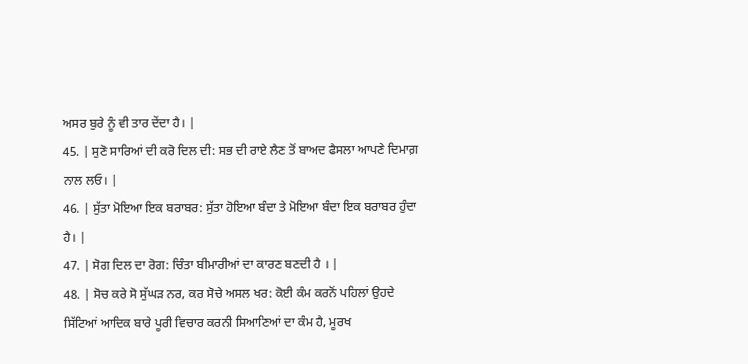ਅਸਰ ਬੁਰੇ ਨੂੰ ਵੀ ਤਾਰ ਦੇਂਦਾ ਹੈ। |
45. | ਸੁਣੋ ਸਾਰਿਆਂ ਦੀ ਕਰੋ ਦਿਲ ਦੀ: ਸਭ ਦੀ ਰਾਏ ਲੈਣ ਤੋਂ ਬਾਅਦ ਫੈਸਲਾ ਆਪਣੇ ਦਿਮਾਗ਼ ਨਾਲ ਲਓ। |
46. | ਸੁੱਤਾ ਮੋਇਆ ਇਕ ਬਰਾਬਰ: ਸੁੱਤਾ ਹੋਇਆ ਬੰਦਾ ਤੇ ਮੋਇਆ ਬੰਦਾ ਇਕ ਬਰਾਬਰ ਹੁੰਦਾ ਹੈ। |
47. | ਸੋਗ ਦਿਲ ਦਾ ਰੋਗ: ਚਿੰਤਾ ਬੀਮਾਰੀਆਂ ਦਾ ਕਾਰਣ ਬਣਦੀ ਹੈ । |
48. | ਸੋਚ ਕਰੇ ਸੋ ਸੁੱਘੜ ਨਰ, ਕਰ ਸੋਚੇ ਅਸਲ ਖਰ: ਕੋਈ ਕੰਮ ਕਰਨੋਂ ਪਹਿਲਾਂ ਉਹਦੇ ਸਿੱਟਿਆਂ ਆਦਿਕ ਬਾਰੇ ਪੂਰੀ ਵਿਚਾਰ ਕਰਨੀ ਸਿਆਣਿਆਂ ਦਾ ਕੰਮ ਹੈ, ਮੂਰਖ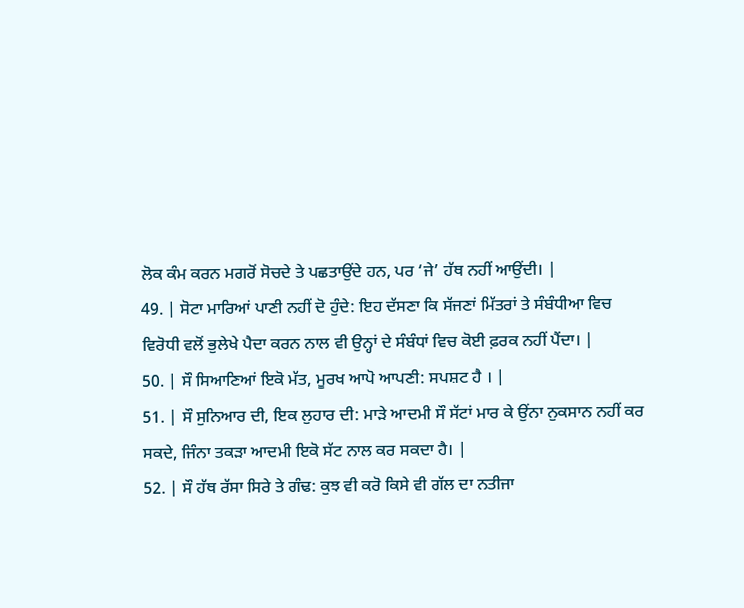ਲੋਕ ਕੰਮ ਕਰਨ ਮਗਰੋਂ ਸੋਚਦੇ ਤੇ ਪਛਤਾਉਂਦੇ ਹਨ, ਪਰ ‘ਜੇ’ ਹੱਥ ਨਹੀਂ ਆਉਂਦੀ। |
49. | ਸੋਟਾ ਮਾਰਿਆਂ ਪਾਣੀ ਨਹੀਂ ਦੋ ਹੁੰਦੇ: ਇਹ ਦੱਸਣਾ ਕਿ ਸੱਜਣਾਂ ਮਿੱਤਰਾਂ ਤੇ ਸੰਬੰਧੀਆ ਵਿਚ ਵਿਰੋਧੀ ਵਲੋਂ ਭੁਲੇਖੇ ਪੈਦਾ ਕਰਨ ਨਾਲ ਵੀ ਉਨ੍ਹਾਂ ਦੇ ਸੰਬੰਧਾਂ ਵਿਚ ਕੋਈ ਫ਼ਰਕ ਨਹੀਂ ਪੈਂਦਾ। |
50. | ਸੌ ਸਿਆਣਿਆਂ ਇਕੋ ਮੱਤ, ਮੂਰਖ ਆਪੋ ਆਪਣੀ: ਸਪਸ਼ਟ ਹੈ । |
51. | ਸੌ ਸੁਨਿਆਰ ਦੀ, ਇਕ ਲੁਹਾਰ ਦੀ: ਮਾੜੇ ਆਦਮੀ ਸੌ ਸੱਟਾਂ ਮਾਰ ਕੇ ਉਂਨਾ ਨੁਕਸਾਨ ਨਹੀਂ ਕਰ ਸਕਦੇ, ਜਿੰਨਾ ਤਕੜਾ ਆਦਮੀ ਇਕੋ ਸੱਟ ਨਾਲ ਕਰ ਸਕਦਾ ਹੈ। |
52. | ਸੌ ਹੱਥ ਰੱਸਾ ਸਿਰੇ ਤੇ ਗੰਢ: ਕੁਝ ਵੀ ਕਰੋ ਕਿਸੇ ਵੀ ਗੱਲ ਦਾ ਨਤੀਜਾ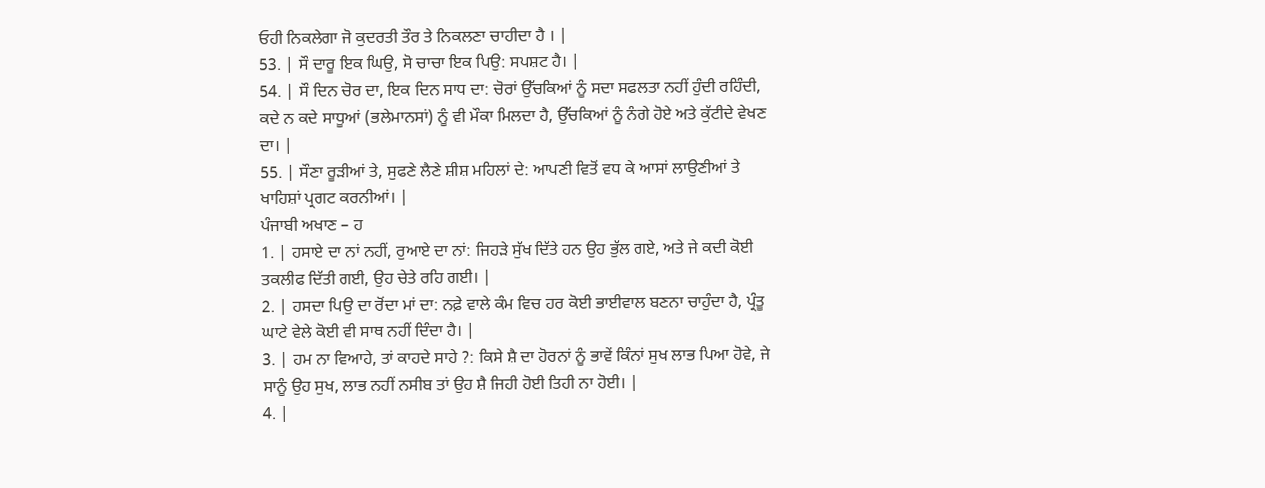ਓਹੀ ਨਿਕਲੇਗਾ ਜੋ ਕੁਦਰਤੀ ਤੌਰ ਤੇ ਨਿਕਲਣਾ ਚਾਹੀਦਾ ਹੈ । |
53. | ਸੌ ਦਾਰੂ ਇਕ ਘਿਉ, ਸੋ ਚਾਚਾ ਇਕ ਪਿਉ: ਸਪਸ਼ਟ ਹੈ। |
54. | ਸੌ ਦਿਨ ਚੋਰ ਦਾ, ਇਕ ਦਿਨ ਸਾਧ ਦਾ: ਚੋਰਾਂ ਉੱਚਕਿਆਂ ਨੂੰ ਸਦਾ ਸਫਲਤਾ ਨਹੀਂ ਹੁੰਦੀ ਰਹਿੰਦੀ, ਕਦੇ ਨ ਕਦੇ ਸਾਧੂਆਂ (ਭਲੇਮਾਨਸਾਂ) ਨੂੰ ਵੀ ਮੌਕਾ ਮਿਲਦਾ ਹੈ, ਉੱਚਕਿਆਂ ਨੂੰ ਨੰਗੇ ਹੋਏ ਅਤੇ ਕੁੱਟੀਦੇ ਵੇਖਣ ਦਾ। |
55. | ਸੌਣਾ ਰੂੜੀਆਂ ਤੇ, ਸੁਫਣੇ ਲੈਣੇ ਸ਼ੀਸ਼ ਮਹਿਲਾਂ ਦੇ: ਆਪਣੀ ਵਿਤੋਂ ਵਧ ਕੇ ਆਸਾਂ ਲਾਉਣੀਆਂ ਤੇ ਖਾਹਿਸ਼ਾਂ ਪ੍ਰਗਟ ਕਰਨੀਆਂ। |
ਪੰਜਾਬੀ ਅਖਾਣ – ਹ
1. | ਹਸਾਏ ਦਾ ਨਾਂ ਨਹੀਂ, ਰੁਆਏ ਦਾ ਨਾਂ: ਜਿਹੜੇ ਸੁੱਖ ਦਿੱਤੇ ਹਨ ਉਹ ਭੁੱਲ ਗਏ, ਅਤੇ ਜੇ ਕਦੀ ਕੋਈ ਤਕਲੀਫ ਦਿੱਤੀ ਗਈ, ਉਹ ਚੇਤੇ ਰਹਿ ਗਈ। |
2. | ਹਸਦਾ ਪਿਉ ਦਾ ਰੋਂਦਾ ਮਾਂ ਦਾ: ਨਫ਼ੇ ਵਾਲੇ ਕੰਮ ਵਿਚ ਹਰ ਕੋਈ ਭਾਈਵਾਲ ਬਣਨਾ ਚਾਹੁੰਦਾ ਹੈ, ਪ੍ਰੰਤੂ ਘਾਟੇ ਵੇਲੇ ਕੋਈ ਵੀ ਸਾਥ ਨਹੀਂ ਦਿੰਦਾ ਹੈ। |
3. | ਹਮ ਨਾ ਵਿਆਹੇ, ਤਾਂ ਕਾਹਦੇ ਸਾਹੇ ?: ਕਿਸੇ ਸ਼ੈ ਦਾ ਹੋਰਨਾਂ ਨੂੰ ਭਾਵੇਂ ਕਿੰਨਾਂ ਸੁਖ ਲਾਭ ਪਿਆ ਹੋਵੇ, ਜੇ ਸਾਨੂੰ ਉਹ ਸੁਖ, ਲਾਭ ਨਹੀਂ ਨਸੀਬ ਤਾਂ ਉਹ ਸ਼ੈ ਜਿਹੀ ਹੋਈ ਤਿਹੀ ਨਾ ਹੋਈ। |
4. |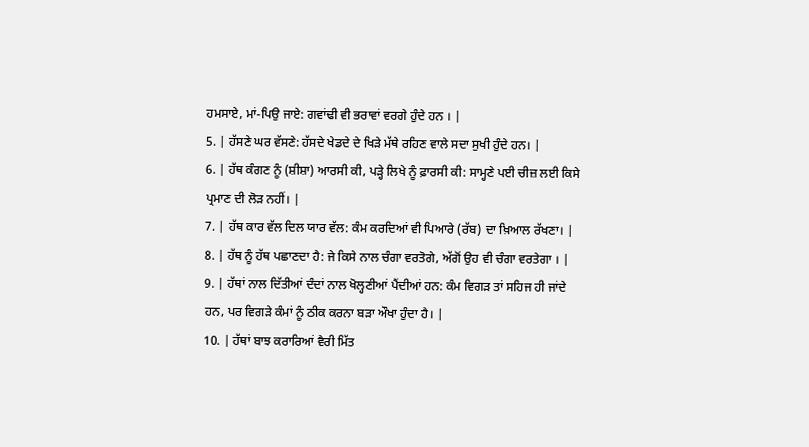ਹਮਸਾਏ, ਮਾਂ-ਪਿਉ ਜਾਏ: ਗਵਾਂਢੀ ਵੀ ਭਰਾਵਾਂ ਵਰਗੇ ਹੁੰਦੇ ਹਨ । |
5. | ਹੱਸਣੇ ਘਰ ਵੱਸਣੇ: ਹੱਸਦੇ ਖੇਡਦੇ ਦੇ ਖਿੜੇ ਮੱਥੇ ਰਹਿਣ ਵਾਲੇ ਸਦਾ ਸੁਖੀ ਹੁੰਦੇ ਹਨ। |
6. | ਹੱਥ ਕੰਗਣ ਨੂੰ (ਸ਼ੀਸ਼ਾ) ਆਰਸੀ ਕੀ, ਪੜ੍ਹੇ ਲਿਖੇ ਨੂੰ ਫ਼ਾਰਸੀ ਕੀ: ਸਾਮ੍ਹਣੇ ਪਈ ਚੀਜ਼ ਲਈ ਕਿਸੇ ਪ੍ਰਮਾਣ ਦੀ ਲੋੜ ਨਹੀਂ। |
7. | ਹੱਥ ਕਾਰ ਵੱਲ ਦਿਲ ਯਾਰ ਵੱਲ: ਕੰਮ ਕਰਦਿਆਂ ਵੀ ਪਿਆਰੇ (ਰੱਬ) ਦਾ ਖ਼ਿਆਲ ਰੱਖਣਾ। |
8. | ਹੱਥ ਨੂੰ ਹੱਥ ਪਛਾਣਦਾ ਹੈ: ਜੇ ਕਿਸੇ ਨਾਲ ਚੰਗਾ ਵਰਤੋਗੇ, ਅੱਗੋਂ ਉਹ ਵੀ ਚੰਗਾ ਵਰਤੇਗਾ । |
9. | ਹੱਥਾਂ ਨਾਲ ਦਿੱਤੀਆਂ ਦੰਦਾਂ ਨਾਲ ਖੋਲ੍ਹਣੀਆਂ ਪੈਂਦੀਆਂ ਹਨ: ਕੰਮ ਵਿਗੜ ਤਾਂ ਸਹਿਜ ਹੀ ਜਾਂਦੇ ਹਨ, ਪਰ ਵਿਗੜੇ ਕੰਮਾਂ ਨੂੰ ਠੀਕ ਕਰਨਾ ਬੜਾ ਔਖਾ ਹੁੰਦਾ ਹੈ। |
10. | ਹੱਥਾਂ ਬਾਝ ਕਰਾਰਿਆਂ ਵੈਰੀ ਮਿੱਤ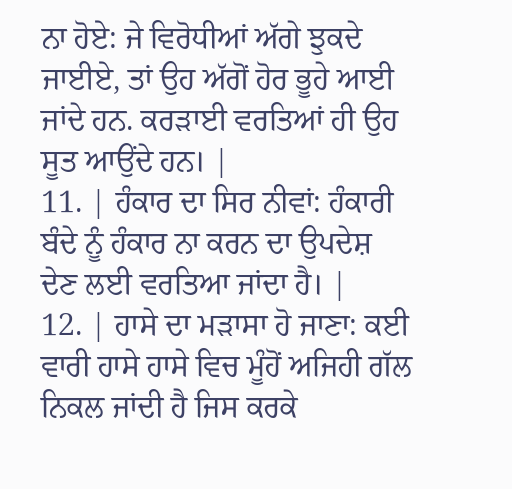ਨਾ ਹੋਏ: ਜੇ ਵਿਰੋਧੀਆਂ ਅੱਗੇ ਝੁਕਦੇ ਜਾਈਏ, ਤਾਂ ਉਹ ਅੱਗੋਂ ਹੋਰ ਭੂਹੇ ਆਈ ਜਾਂਦੇ ਹਨ. ਕਰੜਾਈ ਵਰਤਿਆਂ ਹੀ ਉਹ ਸੂਤ ਆਉਂਦੇ ਹਨ। |
11. | ਹੰਕਾਰ ਦਾ ਸਿਰ ਨੀਵਾਂ: ਹੰਕਾਰੀ ਬੰਦੇ ਨੂੰ ਹੰਕਾਰ ਨਾ ਕਰਨ ਦਾ ਉਪਦੇਸ਼ ਦੇਣ ਲਈ ਵਰਤਿਆ ਜਾਂਦਾ ਹੈ। |
12. | ਹਾਸੇ ਦਾ ਮੜਾਸਾ ਹੋ ਜਾਣਾ: ਕਈ ਵਾਰੀ ਹਾਸੇ ਹਾਸੇ ਵਿਚ ਮੂੰਹੋਂ ਅਜਿਹੀ ਗੱਲ ਨਿਕਲ ਜਾਂਦੀ ਹੈ ਜਿਸ ਕਰਕੇ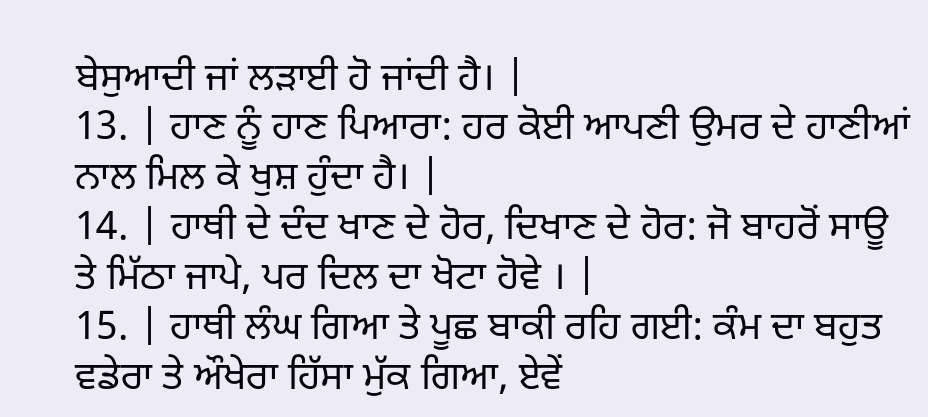ਬੇਸੁਆਦੀ ਜਾਂ ਲੜਾਈ ਹੋ ਜਾਂਦੀ ਹੈ। |
13. | ਹਾਣ ਨੂੰ ਹਾਣ ਪਿਆਰਾ: ਹਰ ਕੋਈ ਆਪਣੀ ਉਮਰ ਦੇ ਹਾਣੀਆਂ ਨਾਲ ਮਿਲ ਕੇ ਖੁਸ਼ ਹੁੰਦਾ ਹੈ। |
14. | ਹਾਥੀ ਦੇ ਦੰਦ ਖਾਣ ਦੇ ਹੋਰ, ਦਿਖਾਣ ਦੇ ਹੋਰ: ਜੋ ਬਾਹਰੋਂ ਸਾਊ ਤੇ ਮਿੱਠਾ ਜਾਪੇ, ਪਰ ਦਿਲ ਦਾ ਖੋਟਾ ਹੋਵੇ । |
15. | ਹਾਥੀ ਲੰਘ ਗਿਆ ਤੇ ਪੂਛ ਬਾਕੀ ਰਹਿ ਗਈ: ਕੰਮ ਦਾ ਬਹੁਤ ਵਡੇਰਾ ਤੇ ਔਖੇਰਾ ਹਿੱਸਾ ਮੁੱਕ ਗਿਆ, ਏਵੇਂ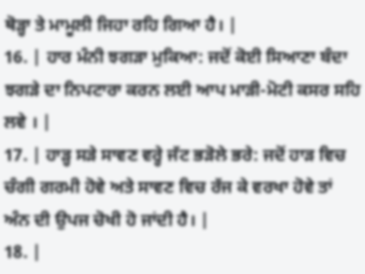ਥੋੜ੍ਹਾ ਤੇ ਮਾਮੂਲੀ ਜਿਹਾ ਰਹਿ ਗਿਆ ਹੈ। |
16. | ਹਾਰ ਮੰਨੀ ਝਗੜਾ ਮੁਕਿਆ: ਜਦੋਂ ਕੋਈ ਸਿਆਣਾ ਬੰਦਾ ਝਗੜੇ ਦਾ ਨਿਪਟਾਰਾ ਕਰਨ ਲਈ ਆਪ ਮਾੜੀ-ਮੋਟੀ ਕਸਰ ਸਹਿ ਲਵੇ । |
17. | ਹਾੜ੍ਹ ਸੜੇ ਸਾਵਣ ਵਰ੍ਹੇ ਜੱਟ ਭੜੋਲੇ ਭਰੇ: ਜਦੋਂ ਹਾੜ ਵਿਚ ਚੰਗੀ ਗਰਮੀ ਹੋਵੇ ਅਤੇ ਸਾਵਣ ਵਿਚ ਰੱਜ ਕੇ ਵਰਖਾ ਹੋਵੇ ਤਾਂ ਅੰਨ ਦੀ ਉਪਜ ਚੋਖੀ ਹੋ ਜਾਂਦੀ ਹੈ। |
18. |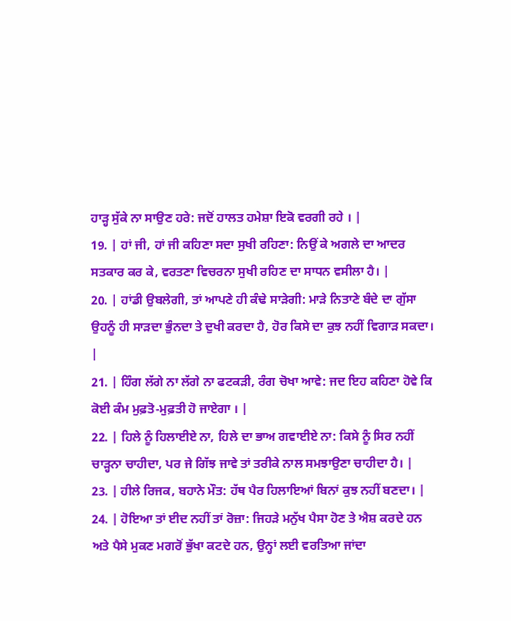ਹਾੜ੍ਹ ਸੁੱਕੇ ਨਾ ਸਾਉਣ ਹਰੇ: ਜਦੋਂ ਹਾਲਤ ਹਮੇਸ਼ਾ ਇਕੋ ਵਰਗੀ ਰਹੇ । |
19. | ਹਾਂ ਜੀ, ਹਾਂ ਜੀ ਕਹਿਣਾ ਸਦਾ ਸੁਖੀ ਰਹਿਣਾ: ਨਿਉਂ ਕੇ ਅਗਲੇ ਦਾ ਆਦਰ ਸਤਕਾਰ ਕਰ ਕੇ, ਵਰਤਣਾ ਵਿਚਰਨਾ ਸੁਖੀ ਰਹਿਣ ਦਾ ਸਾਧਨ ਵਸੀਲਾ ਹੈ। |
20. | ਹਾਂਡੀ ਉਬਲੇਗੀ, ਤਾਂ ਆਪਣੇ ਹੀ ਕੰਢੇ ਸਾੜੇਗੀ: ਮਾੜੇ ਨਿਤਾਣੇ ਬੰਦੇ ਦਾ ਗੁੱਸਾ ਉਹਨੂੰ ਹੀ ਸਾੜਦਾ ਭੁੰਨਦਾ ਤੇ ਦੁਖੀ ਕਰਦਾ ਹੈ, ਹੋਰ ਕਿਸੇ ਦਾ ਕੁਝ ਨਹੀਂ ਵਿਗਾੜ ਸਕਦਾ। |
21. | ਹਿੰਗ ਲੱਗੇ ਨਾ ਲੱਗੇ ਨਾ ਫਟਕੜੀ, ਰੰਗ ਚੋਖਾ ਆਵੇ: ਜਦ ਇਹ ਕਹਿਣਾ ਹੋਵੇ ਕਿ ਕੋਈ ਕੰਮ ਮੁਫ਼ਤੋ-ਮੁਫ਼ਤੀ ਹੋ ਜਾਏਗਾ । |
22. | ਹਿਲੇ ਨੂੰ ਹਿਲਾਈਏ ਨਾ, ਹਿਲੇ ਦਾ ਭਾਅ ਗਵਾਈਏ ਨਾ: ਕਿਸੇ ਨੂੰ ਸਿਰ ਨਹੀਂ ਚਾੜ੍ਹਨਾ ਚਾਹੀਦਾ, ਪਰ ਜੇ ਗਿੱਝ ਜਾਵੇ ਤਾਂ ਤਰੀਕੇ ਨਾਲ ਸਮਝਾਉਣਾ ਚਾਹੀਦਾ ਹੈ। |
23. | ਹੀਲੇ ਰਿਜਕ, ਬਹਾਨੇ ਮੌਤ: ਹੱਥ ਪੈਰ ਹਿਲਾਇਆਂ ਬਿਨਾਂ ਕੁਝ ਨਹੀਂ ਬਣਦਾ। |
24. | ਹੋਇਆ ਤਾਂ ਈਦ ਨਹੀਂ ਤਾਂ ਰੋਜ਼ਾ: ਜਿਹੜੇ ਮਨੁੱਖ ਪੈਸਾ ਹੋਣ ਤੇ ਐਸ਼ ਕਰਦੇ ਹਨ ਅਤੇ ਪੈਸੇ ਮੁਕਣ ਮਗਰੋਂ ਭੁੱਖਾ ਕਟਦੇ ਹਨ, ਉਨ੍ਹਾਂ ਲਈ ਵਰਤਿਆ ਜਾਂਦਾ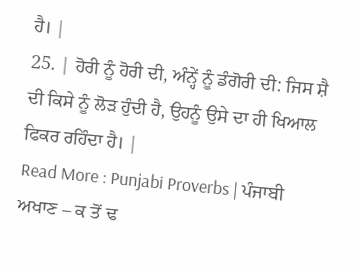ਹੈ। |
25. | ਹੋਰੀ ਨੂੰ ਹੋਰੀ ਦੀ, ਅੰਨ੍ਹੇਂ ਨੂੰ ਡੰਗੋਰੀ ਦੀ: ਜਿਸ ਸ਼ੈ ਦੀ ਕਿਸੇ ਨੂੰ ਲੋੜ ਹੁੰਦੀ ਹੈ, ਉਹਨੂੰ ਉਸੇ ਦਾ ਹੀ ਖਿਆਲ ਫਿਕਰ ਰਹਿੰਦਾ ਹੈ। |
Read More : Punjabi Proverbs | ਪੰਜਾਬੀ ਅਖਾਣ – ਕ ਤੋਂ ਢ